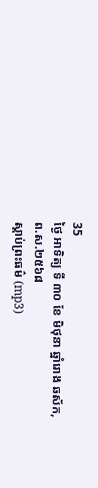35
ថ្ងៃ អាទិត្យ ទី ៣០ ខែ មិថុនា ឆ្នាំរោង ឆស័ក, ព.ស.២៥៦៨
ស្តាប់ព្រះធម៌ (mp3)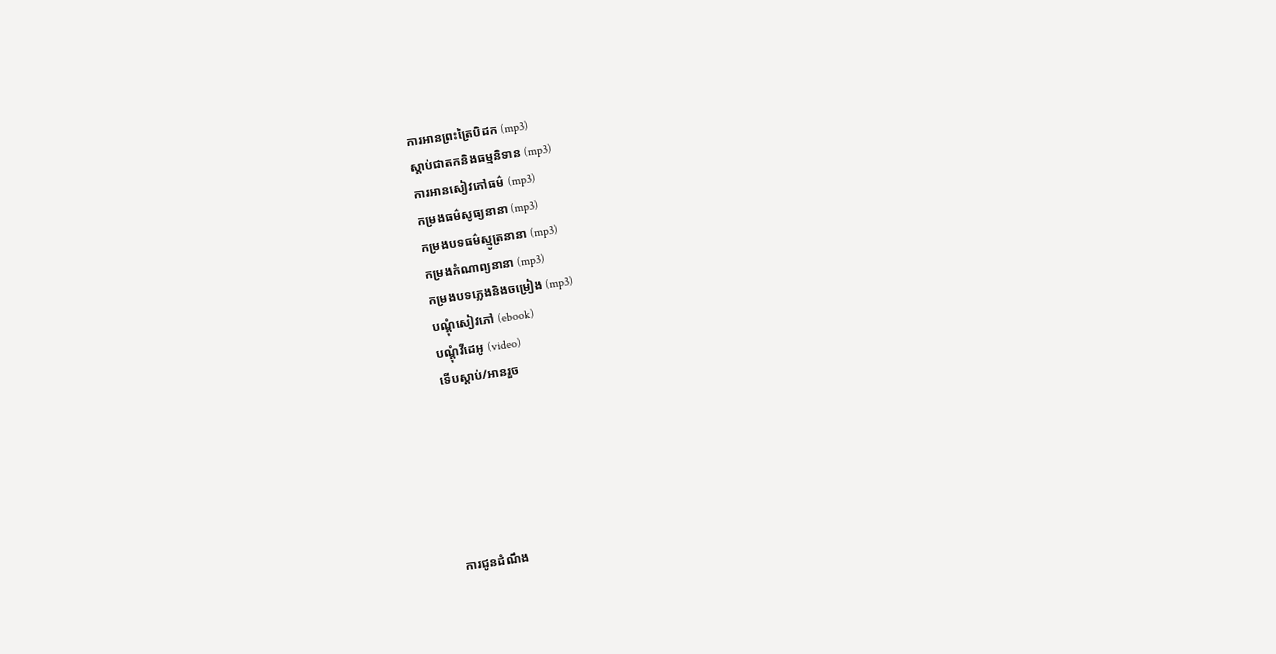ការអានព្រះត្រៃបិដក (mp3)
ស្តាប់ជាតកនិងធម្មនិទាន (mp3)
ការអានសៀវភៅធម៌ (mp3)
កម្រងធម៌សូធ្យនានា (mp3)
កម្រងបទធម៌ស្មូត្រនានា (mp3)
កម្រងកំណាព្យនានា (mp3)
កម្រងបទភ្លេងនិងចម្រៀង (mp3)
បណ្តុំសៀវភៅ (ebook)
បណ្តុំវីដេអូ (video)
ទើបស្តាប់/អានរួច






ការជូនដំណឹង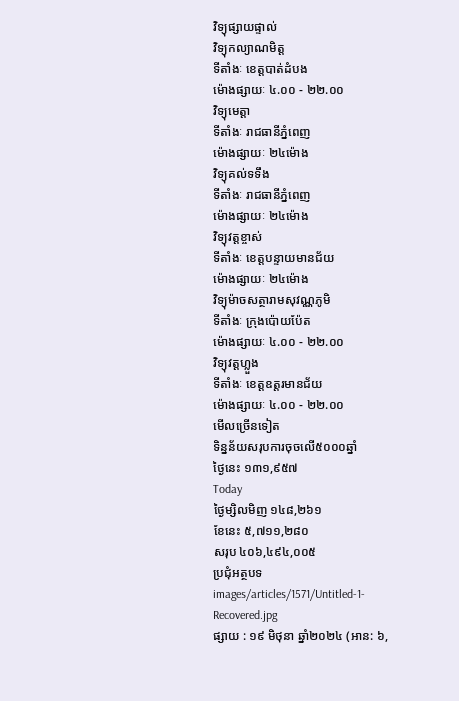វិទ្យុផ្សាយផ្ទាល់
វិទ្យុកល្យាណមិត្ត
ទីតាំងៈ ខេត្តបាត់ដំបង
ម៉ោងផ្សាយៈ ៤.០០ - ២២.០០
វិទ្យុមេត្តា
ទីតាំងៈ រាជធានីភ្នំពេញ
ម៉ោងផ្សាយៈ ២៤ម៉ោង
វិទ្យុគល់ទទឹង
ទីតាំងៈ រាជធានីភ្នំពេញ
ម៉ោងផ្សាយៈ ២៤ម៉ោង
វិទ្យុវត្តខ្ចាស់
ទីតាំងៈ ខេត្តបន្ទាយមានជ័យ
ម៉ោងផ្សាយៈ ២៤ម៉ោង
វិទ្យុម៉ាចសត្ថារាមសុវណ្ណភូមិ
ទីតាំងៈ ក្រុងប៉ោយប៉ែត
ម៉ោងផ្សាយៈ ៤.០០ - ២២.០០
វិទ្យុវត្តហ្លួង
ទីតាំងៈ ខេត្តឧត្តរមានជ័យ
ម៉ោងផ្សាយៈ ៤.០០ - ២២.០០
មើលច្រើនទៀត
ទិន្នន័យសរុបការចុចលើ៥០០០ឆ្នាំ
ថ្ងៃនេះ ១៣១,៩៥៧
Today
ថ្ងៃម្សិលមិញ ១៤៨,២៦១
ខែនេះ ៥,៧១១,២៨០
សរុប ៤០៦,៤៩៤,០០៥
ប្រជុំអត្ថបទ
images/articles/1571/Untitled-1-Recovered.jpg
ផ្សាយ : ១៩ មិថុនា ឆ្នាំ២០២៤ (អាន: ៦,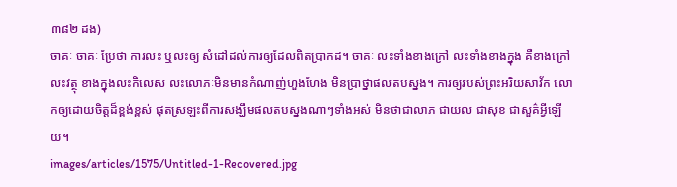៣៨២ ដង)
ចាគៈ ចាគៈ ប្រែថា ការលះ ឬលះឲ្យ សំដៅដល់ការឲ្យដែលពិតប្រាកដ។ ចាគៈ លះទាំងខាងក្រៅ លះទាំងខាងក្នុង គឺខាងក្រៅលះវត្ថុ ខាងក្នុងលះកិលេស លះលោភៈមិនមានកំណាញ់ហួងហែង មិនប្រាថ្នាផលតបស្នង។ ការឲ្យរបស់ព្រះអរិយសាវ័ក លោកឲ្យដោយចិត្តដ៏ខ្ពង់ខ្ពស់ ផុតស្រឡះពីការសង្ឃឹមផលតបស្នងណាៗទាំងអស់ មិនថាជាលាភ ជាយល ជាសុខ ជាសួគ៌អ្វីឡើយ។
images/articles/1575/Untitled-1-Recovered.jpg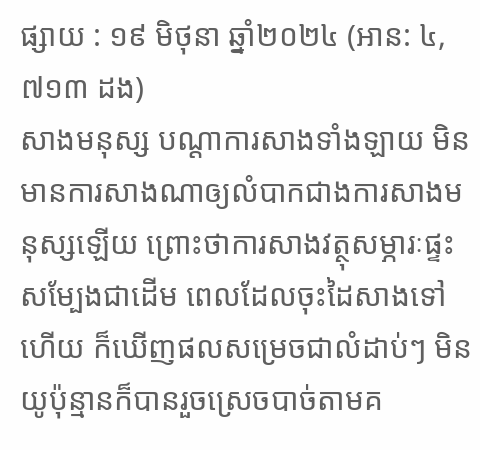ផ្សាយ : ១៩ មិថុនា ឆ្នាំ២០២៤ (អាន: ៤,៧១៣ ដង)
សាងមនុស្ស បណ្ដាការសាងទាំងឡាយ មិនមានការសាងណាឲ្យលំបាកជាងការសាងមនុស្សឡើយ ព្រោះថាការសាងវត្ថុសម្ភារៈផ្ទះសម្បែងជាដើម ពេលដែលចុះដៃសាងទៅហើយ ក៏ឃើញផលសម្រេចជាលំដាប់ៗ មិនយូប៉ុន្មានក៏បានរួចស្រេចបាច់តាមគ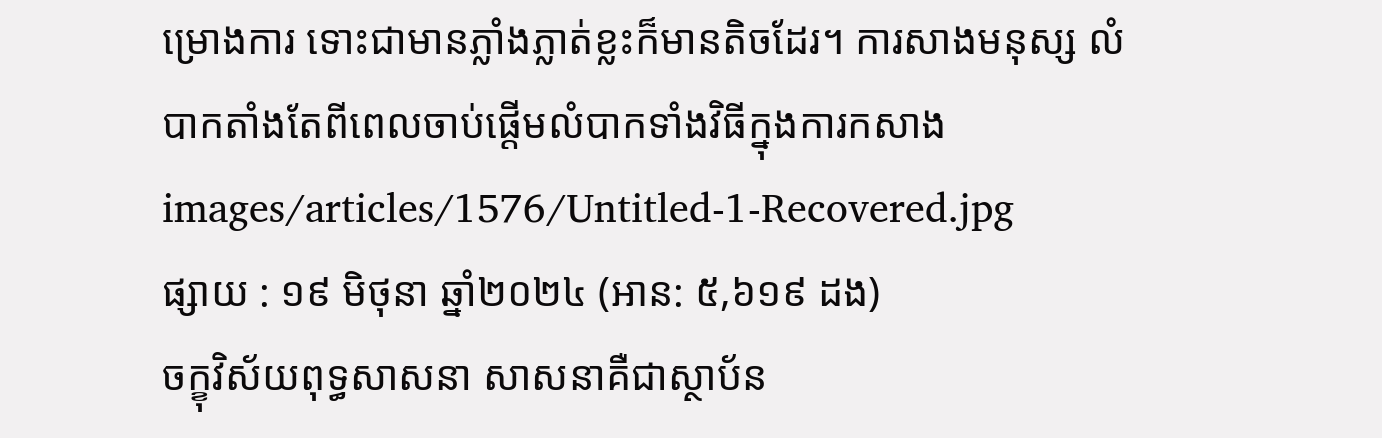ម្រោងការ ទោះជាមានភ្លាំងភ្លាត់ខ្លះក៏មានតិចដែរ។ ការសាងមនុស្ស លំបាកតាំងតែពីពេលចាប់ផ្ដើមលំបាកទាំងវិធីក្នុងការកសាង
images/articles/1576/Untitled-1-Recovered.jpg
ផ្សាយ : ១៩ មិថុនា ឆ្នាំ២០២៤ (អាន: ៥,៦១៩ ដង)
ចក្ខុវិស័យពុទ្ធសាសនា សាសនាគឺជាស្ថាប័ន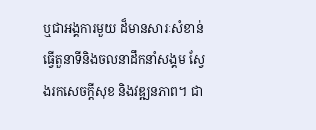ឬជាអង្គការមួយ ដ៏មានសារៈសំខាន់ធ្វើតួនាទីនិងចលនាដឹកនាំសង្គម ស្វែងរកសេចក្ដីសុខ និងវឌ្ឍនភាព។ ជា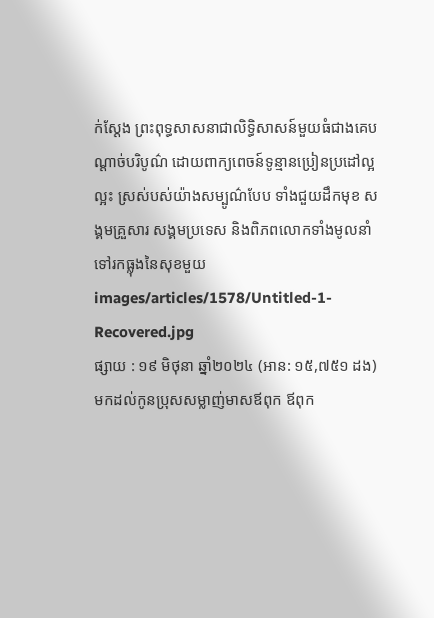ក់ស្ដែង ព្រះពុទ្ធសាសនាជាលិទ្ធិសាសន៍មួយធំជាងគេបណ្ដាច់បរិបូណ៌ ដោយពាក្យពេចន៍ទូន្មានប្រៀនប្រដៅល្អល្អះ ស្រស់បស់យ៉ាងសម្បូណ៌បែប ទាំងជួយដឹកមុខ សង្គមគ្រួសារ សង្គមប្រទេស និងពិភពលោកទាំងមូលនាំទៅរកធ្លុងនៃសុខមួយ
images/articles/1578/Untitled-1-Recovered.jpg
ផ្សាយ : ១៩ មិថុនា ឆ្នាំ២០២៤ (អាន: ១៥,៧៥១ ដង)
មកដល់កូនប្រុសសម្លាញ់មាសឪពុក ឪពុក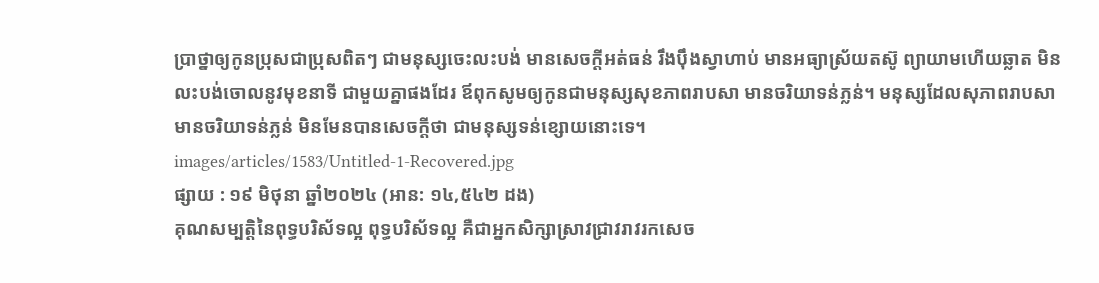ប្រាថ្នាឲ្យកូនប្រុសជាប្រុសពិតៗ ជាមនុស្សចេះលះបង់ មានសេចក្ដីអត់ធន់ រឹងប៉ឹងស្វាហាប់ មានអធ្យាស្រ័យតស៊ូ ព្យាយាមហើយឆ្លាត មិនលះបង់ចោលនូវមុខនាទី ជាមួយគ្នាផងដែរ ឪពុកសូមឲ្យកូនជាមនុស្សសុខភាពរាបសា មានចរិយាទន់ភ្លន់។ មនុស្សដែលសុភាពរាបសា មានចរិយាទន់ភ្លន់ មិនមែនបានសេចក្ដីថា ជាមនុស្សទន់ខ្សោយនោះទេ។
images/articles/1583/Untitled-1-Recovered.jpg
ផ្សាយ : ១៩ មិថុនា ឆ្នាំ២០២៤ (អាន: ១៤,៥៤២ ដង)
គុណសម្បត្តិនៃពុទ្ធបរិស័ទល្អ ពុទ្ធបរិស័ទល្អ គឺជាអ្នកសិក្សាស្រាវជ្រាវរាវរកសេច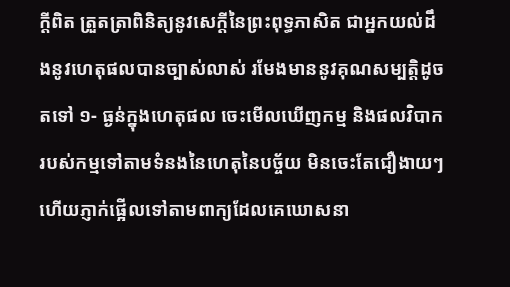ក្ដីពិត ត្រួតត្រាពិនិត្យនូវសេក្ដីនៃព្រះពុទ្ធភាសិត ជាអ្នកយល់ដឹងនូវហេតុផលបានច្បាស់លាស់ រមែងមាននូវគុណសម្បត្តិដូចតទៅ ១- ធ្ងន់ក្នុងហេតុផល ចេះមើលឃើញកម្ម និងផលវិបាករបស់កម្មទៅតាមទំនងនៃហេតុនៃបច្ច័យ មិនចេះតែជឿងាយៗ ហើយភ្ញាក់ផ្អើលទៅតាមពាក្យដែលគេឃោសនា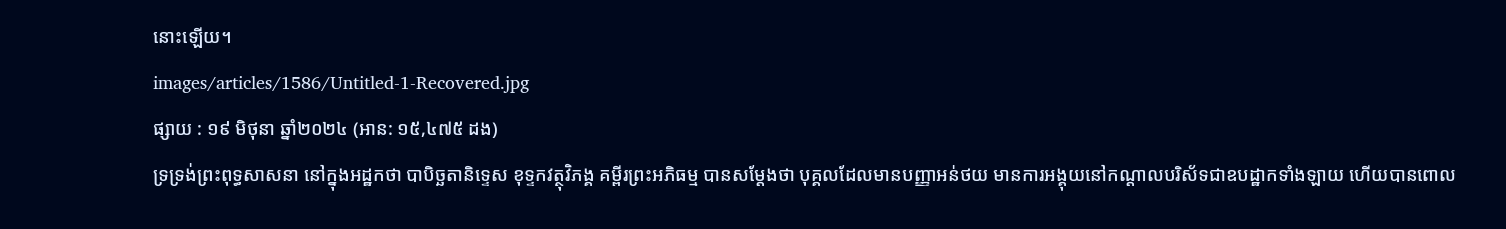នោះឡើយ។
images/articles/1586/Untitled-1-Recovered.jpg
ផ្សាយ : ១៩ មិថុនា ឆ្នាំ២០២៤ (អាន: ១៥,៤៧៥ ដង)
ទ្រទ្រង់ព្រះពុទ្ធសាសនា នៅក្នុងអដ្ឋកថា បាបិច្ឆតានិទ្ទេស ខុទ្ទកវត្ថុវិភង្គ គម្ពីរព្រះអភិធម្ម បានសម្ដែងថា បុគ្គលដែលមានបញ្ញាអន់ថយ មានការអង្គុយនៅកណ្ដាលបរិស័ទជាឧបដ្ឋាកទាំងឡាយ ហើយបានពោល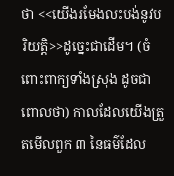ថា <<យើងរមែងលះបង់នូវបរិយត្តិ>>ដូច្នេះជាដើម។ (ចំពោះពាក្យទាំងស្រុង ដូចជាពោលថា) កាលដែលយើងត្រួតមើលពួក ៣ នៃធម៌ដែល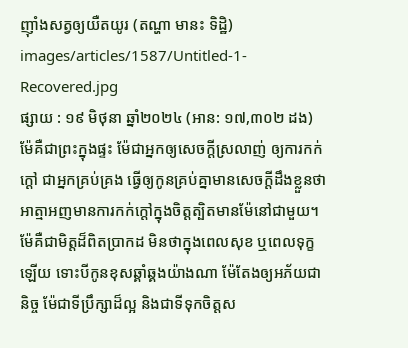ញ៉ាំងសត្វឲ្យយឺតយូរ (តណ្ហា មានះ ទិដ្ឋិ)
images/articles/1587/Untitled-1-Recovered.jpg
ផ្សាយ : ១៩ មិថុនា ឆ្នាំ២០២៤ (អាន: ១៧,៣០២ ដង)
ម៉ែគឺជាព្រះក្នុងផ្ទះ ម៉ែជាអ្នកឲ្យសេចក្ដីស្រលាញ់ ឲ្យការកក់ក្ដៅ ជាអ្នកគ្រប់គ្រង ធ្វើឲ្យកូនគ្រប់គ្នាមានសេចក្ដីដឹងខ្លួនថា អាត្មាអញមានការកក់ក្ដៅក្នុងចិត្តត្បិតមានម៉ែនៅជាមួយ។ ម៉ែគឺជាមិត្តដ៏ពិតប្រាកដ មិនថាក្នុងពេលសុខ ឬពេលទុក្ខឡើយ ទោះបីកូនខុសឆ្គាំឆ្គងយ៉ាងណា ម៉ែតែងឲ្យអភ័យជានិច្ច ម៉ែជាទីប្រឹក្សាដ៏ល្អ និងជាទីទុកចិត្តស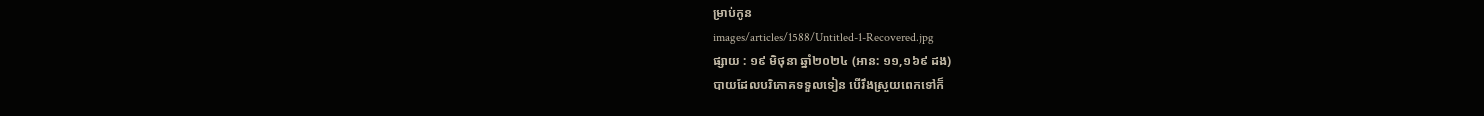ម្រាប់កូន
images/articles/1588/Untitled-1-Recovered.jpg
ផ្សាយ : ១៩ មិថុនា ឆ្នាំ២០២៤ (អាន: ១១,១៦៩ ដង)
បាយដែលបរិភោគទទួលទៀន បើរឹងស្រួយពេកទៅក៏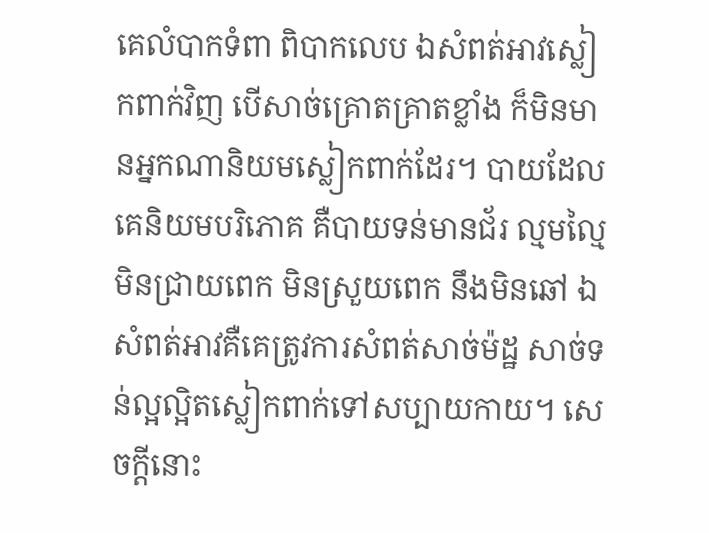គេលំបាកទំពា ពិបាកលេប ឯសំពត់អាវស្លៀកពាក់វិញ បើសាច់គ្រោតគ្រាតខ្លាំង ក៏មិនមានអ្នកណានិយមស្លៀកពាក់ដែរ។ បាយដែលគេនិយមបរិភោគ គឺបាយទន់មានជ័រ ល្មមល្មៃ មិនជ្រាយពេក មិនស្រួយពេក នឹងមិនឆៅ ឯសំពត់អាវគឺគេត្រូវការសំពត់សាច់ម៉ដ្ឋ សាច់ទន់ល្អល្អិតស្លៀកពាក់ទៅសប្បាយកាយ។ សេចក្ដីនោះ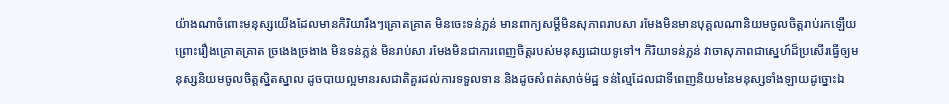យ៉ាងណាចំពោះមនុស្សយើងដែលមានកិរិយារឹងៗគ្រោតគ្រាត មិនចេះទន់ភ្លន់ មានពាក្យសម្ដីមិនសុភាពរាបសា រមែងមិនមានបុគ្គលណានិយមចូលចិត្តរាប់រកឡើយ ព្រោះរឿងគ្រោតគ្រាត ច្រងេងច្រងាង មិនទន់ភ្លន់ មិនរាប់សា រមែងមិនជាការពេញចិត្តរបស់មនុស្សដោយទូទៅ។ កិរិយាទន់ភ្លន់ វាចាសុភាពជាស្នេហ៍ដ៏ប្រសើរធ្វើឲ្យមនុស្សនិយមចូលចិត្តស្និតស្នាល ដូចបាយល្អមានរសជាតិគួរដល់ការទទួលទាន និងដូចសំពត់សាច់ម៉ដ្ឋ ទន់ល្មៃដែលជាទីពេញនិយមនៃមនុស្សទាំងឡាយដូច្នោះឯ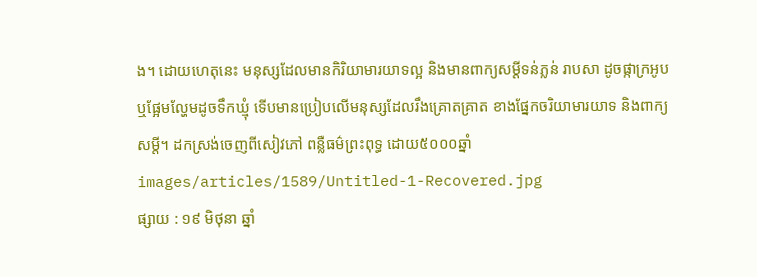ង។ ដោយហេតុនេះ មនុស្សដែលមានកិរិយាមារយាទល្អ និងមានពាក្យសម្ដីទន់ភ្លន់ រាបសា ដូចផ្កាក្រអូប ឬផ្អែមល្ហែមដូចទឹកឃ្មុំ ទើបមានប្រៀបលើមនុស្សដែលរឹងគ្រោតគ្រាត ខាងផ្នែកចរិយាមារយាទ និងពាក្យសម្ដី។ ដកស្រង់ចេញពីសៀវភៅ ពន្លឺធម៌ព្រះពុទ្ធ ដោយ៥០០០ឆ្នាំ
images/articles/1589/Untitled-1-Recovered.jpg
ផ្សាយ : ១៩ មិថុនា ឆ្នាំ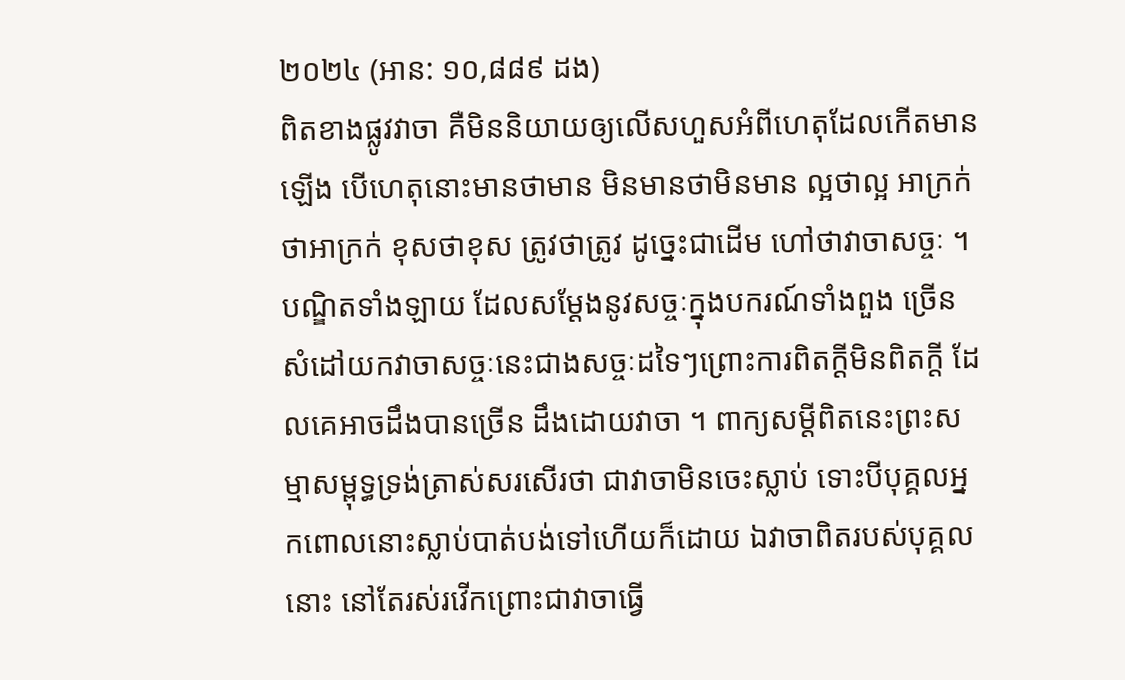២០២៤ (អាន: ១០,៨៨៩ ដង)
ពិតខាងផ្លូវវាចា គឺមិននិយាយឲ្យលើសហួសអំពីហេតុដែលកើតមានឡើង បើហេតុនោះមានថាមាន មិនមានថាមិនមាន ល្អថាល្អ អាក្រក់ថាអាក្រក់ ខុសថាខុស ត្រូវថាត្រូវ ដូច្នេះជាដើម ហៅថាវាចាសច្ចៈ ។បណ្ឌិតទាំងឡាយ ដែលសម្ដែងនូវសច្ចៈក្នុងបករណ៍ទាំងពួង ច្រើនសំដៅយកវាចាសច្ចៈនេះជាងសច្ចៈដទៃៗព្រោះការពិតក្ដីមិនពិតក្ដី ដែលគេអាចដឹងបានច្រើន ដឹងដោយវាចា ។ ពាក្យសម្ដីពិតនេះព្រះសម្មាសម្ពុទ្ធទ្រង់ត្រាស់សរសើរថា ជាវាចាមិនចេះស្លាប់ ទោះបីបុគ្គលអ្នកពោលនោះស្លាប់បាត់បង់ទៅហើយក៏ដោយ ឯវាចាពិតរបស់បុគ្គលនោះ នៅតែរស់រវើកព្រោះជាវាចាធ្វើ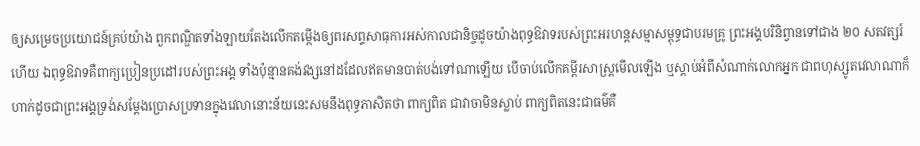ឲ្យសម្រេចប្រយោជន៍គ្រប់យ៉ាង ពួកពណ្ឌិតទាំងឡាយតែងលើកតម្កើងឲ្យពរសព្ទសាធុការអស់កាលជានិច្ចដូចយ៉ាងពុទ្ធឱវាទរបស់ព្រះអរហន្តសម្មាសម្ពុទ្ធជាបរមគ្រូ ព្រះអង្គបរិនិព្វានទៅជាង ២០ សតវត្សរ៍ហើយ ឯពុទ្ធឱវាទគឺពាក្យប្រៀនប្រដៅរបស់ព្រះអង្គ ទាំងប៉ុន្មានគង់វង្សនៅដដែលឥតមានបាត់បង់ទៅណាឡើយ បើចាប់លើកគម្ពីរសាស្ត្រមើលឡើង ឬស្ដាប់អំពីសំណាក់លោកអ្នក ជាពហុស្សូតវេលាណាក៏ហាក់ដូចជាព្រះអង្គទ្រង់សម្ដែងប្រោសប្រទានក្នុងវេលានោះន័យនេះសមនឹងពុទ្ធភាសិតថា ពាក្យពិត ជាវាចាមិនស្លាប់ ពាក្យពិតនេះជាធម៌គឺ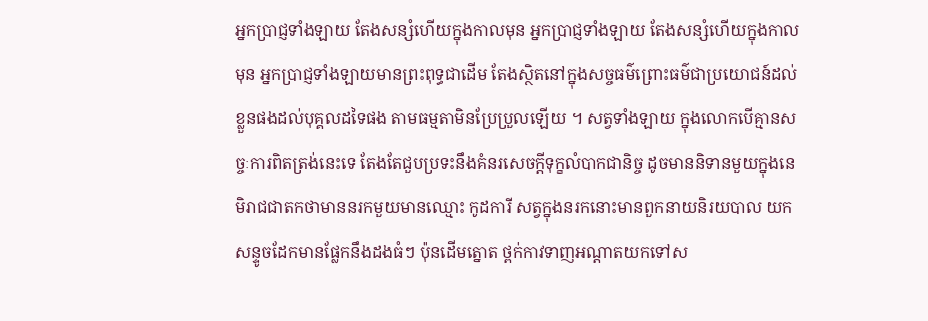អ្នកប្រាជ្ញទាំងឡាយ តែងសន្សំហើយក្នុងកាលមុន អ្នកប្រាជ្ញទាំងឡាយ តែងសន្សំហើយក្នុងកាលមុន អ្នកប្រាជ្ញទាំងឡាយមានព្រះពុទ្ធជាដើម តែងស្ថិតនៅក្នុងសច្ចធម៌ព្រោះធម៌ជាប្រយោជន៍ដល់ខ្លួនផងដល់បុគ្គលដទៃផង តាមធម្មតាមិនប្រែប្រួលឡើយ ។ សត្វទាំងឡាយ ក្នុងលោកបើគ្មានសច្ចៈការពិតត្រង់នេះទេ តែងតែជួបប្រទះនឹងគំនរសេចក្ដីទុក្ខលំបាកជានិច្ច ដូចមាននិទានមួយក្នុងនេមិរាជជាតកថាមាននរកមួយមានឈ្មោះ កូដការី សត្វក្នុងនរកនោះមានពួកនាយនិរយបាល យកសន្ទូចដែកមានផ្លែកនឹងដងធំៗ ប៉ុនដើមត្នោត ថ្ពក់កាវទាញអណ្ដាតយកទៅស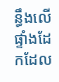ន្ធឹងលើផ្ទាំងដែកដែល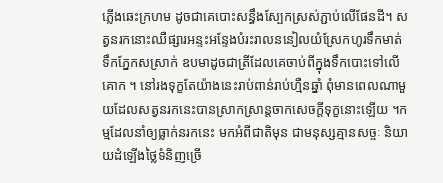ភ្លើងឆេះក្រហម ដូចជាគេបោះសន្ធឹងស្បែកស្រស់ភ្ជាប់លើផែនដី។ សត្វនរកនោះឈឺផ្សារអន្ទះអន្ទែងបំរះរាលននៀលយំស្រែកហូរទឹកមាត់ ទឹកភ្នែកសស្រាក់ ឧបមាដូចជាត្រីដែលគេចាប់ពីក្នុងទឹកបោះទៅលើគោក ។ នៅរងទុក្ខតែយ៉ាងនេះរាប់ពាន់រាប់ហ្មឺនឆ្នាំ ពុំមានពេលណាមួយដែលសត្វនរកនេះបានស្រាកស្រាន្ដចាកសេចក្ដីទុក្ខនោះឡើយ ។កម្មដែលនាំឲ្យធ្លាក់នរកនេះ មកអំពីជាតិមុន ជាមនុស្សគ្មានសច្ចៈ និយាយដំឡើងថ្លៃទំនិញច្រើ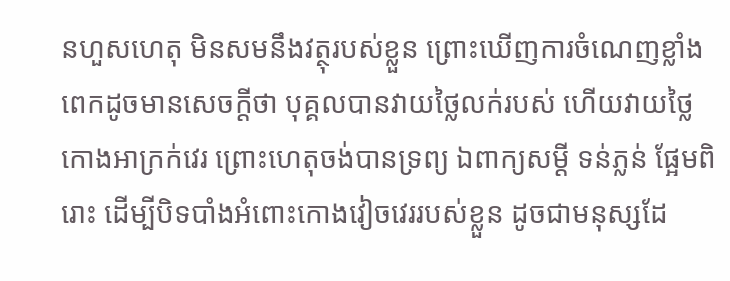នហួសហេតុ មិនសមនឹងវត្ថុរបស់ខ្លួន ព្រោះឃើញការចំណេញខ្លាំងពេកដូចមានសេចក្ដីថា បុគ្គលបានវាយថ្លៃលក់របស់ ហើយវាយថ្លៃកោងអាក្រក់វេរ ព្រោះហេតុចង់បានទ្រព្យ ឯពាក្យសម្ដី ទន់ភ្លន់ ផ្អែមពិរោះ ដើម្បីបិទបាំងអំពោះកោងវៀចវេររបស់ខ្លួន ដូចជាមនុស្សដែ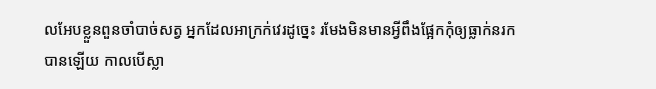លអែបខ្លួនពួនចាំបាច់សត្វ អ្នកដែលអាក្រក់វេរដូច្នេះ រមែងមិនមានអ្វីពឹងផ្អែកកុំឲ្យធ្លាក់នរកបានឡើយ កាលបើស្លា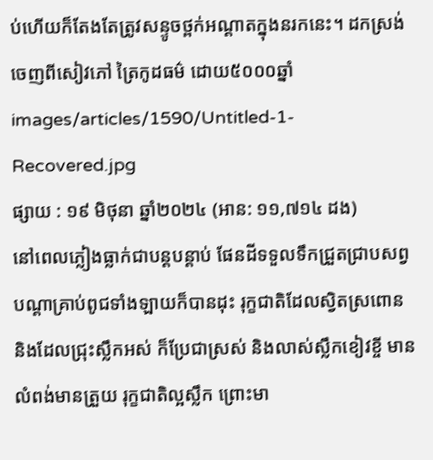ប់ហើយក៏តែងតែត្រូវសន្ទូចថ្ពក់អណ្ដាតក្នុងនរកនេះ។ ដកស្រង់ចេញពីសៀវភៅ ត្រៃកូដធម៌ ដោយ៥០០០ឆ្នាំ
images/articles/1590/Untitled-1-Recovered.jpg
ផ្សាយ : ១៩ មិថុនា ឆ្នាំ២០២៤ (អាន: ១១,៧១៤ ដង)
នៅពេលភ្លៀងធ្លាក់ជាបន្តបន្តាប់ ផែនដីទទួលទឹកជ្រួតជ្រាបសព្វ បណ្ដាគ្រាប់ពូជទាំងឡាយក៏បានដុះ រុក្ខជាតិដែលស្វិតស្រពោន និងដែលជ្រុះស្លឹកអស់ ក៏ប្រែជាស្រស់ និងលាស់ស្លឹកខៀវខ្ចី មានលំពង់មានត្រួយ រុក្ខជាតិល្អស្លឹក ព្រោះមា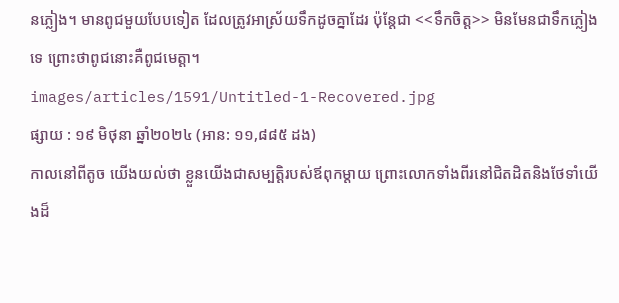នភ្លៀង។ មានពូជមួយបែបទៀត ដែលត្រូវអាស្រ័យទឹកដូចគ្នាដែរ ប៉ុន្តែជា <<ទឹកចិត្ត>> មិនមែនជាទឹកភ្លៀងទេ ព្រោះថាពូជនោះគឺពូជមេត្តា។
images/articles/1591/Untitled-1-Recovered.jpg
ផ្សាយ : ១៩ មិថុនា ឆ្នាំ២០២៤ (អាន: ១១,៨៨៥ ដង)
កាលនៅពីតូច យើងយល់ថា ខ្លួនយើងជាសម្បត្តិរបស់ឪពុកម្ដាយ ព្រោះលោកទាំងពីរនៅជិតដិតនិងថែទាំយើងដ៏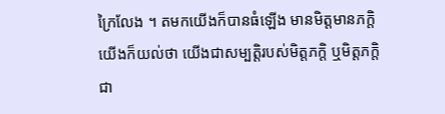ក្រៃលែង ។ តមកយើងក៏បានធំឡើង មានមិត្តមានភក្តិ យើងក៏យល់ថា យើងជាសម្បត្តិរបស់មិត្តភក្ដិ ឬមិត្តភក្តិជា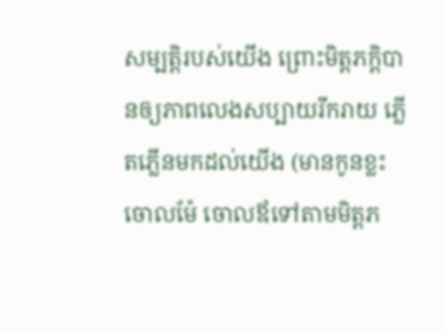សម្បត្តិរបស់យើង ព្រោះមិត្តភក្តិបានឲ្យភាពលេងសប្បាយរីករាយ ភ្លើតភ្លើនមកដល់យើង (មានកូនខ្លះចោលម៉ែ ចោលឪទៅតាមមិត្តភ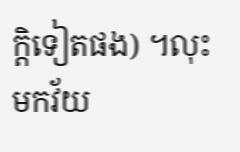ក្តិទៀតផង) ។លុះមកវ័យ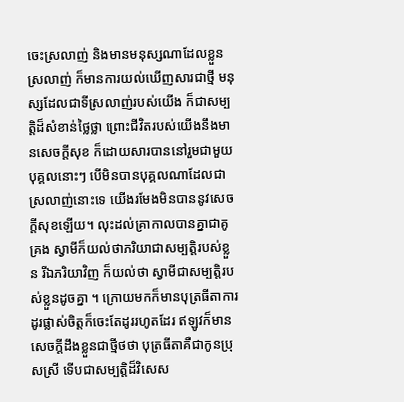ចេះស្រលាញ់ និងមានមនុស្សណាដែលខ្លួនស្រលាញ់ ក៏មានការយល់ឃើញសារជាថ្មី មនុស្សដែលជាទីស្រលាញ់របស់យើង ក៏ជាសម្បត្តិដ៏សំខាន់ថ្លៃថ្លា ព្រោះជីវិតរបស់យើងនឹងមានសេចក្ដីសុខ ក៏ដោយសារបាននៅរួមជាមួយបុគ្គលនោះៗ បើមិនបានបុគ្គលណាដែលជាស្រលាញ់នោះទេ យើងរមែងមិនបាននូវសេចក្ដីសុខឡើយ។ លុះដល់គ្រាកាលបានគ្នាជាគូគ្រង ស្វាមីក៏យល់ថាភរិយាជាសម្បត្តិរបស់ខ្លួន រីឯភរិយាវិញ ក៏យល់ថា ស្វាមីជាសម្បត្តិរបស់ខ្លួនដូចគ្នា ។ ក្រោយមកក៏មានបុត្រធីតាការដូរផ្លាស់ចិត្តក៏ចេះតែដូររហូតដែរ ឥឡូវក៏មានសេចក្ដីដឹងខ្លួនជាថ្មីថថា បុត្រធីតាគឺជាកូនប្រុសស្រី ទើបជាសម្បត្តិដ៏វិសេស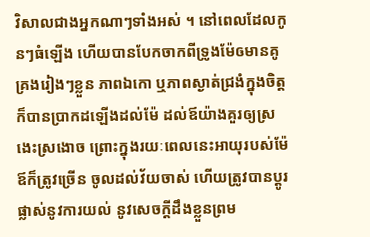វិសាលជាងអ្នកណាៗទាំងអស់ ។ នៅពេលដែលកូនៗធំឡើង ហើយបានបែកចាកពីទ្រូងម៉ែឲមានគូគ្រងរៀងៗខ្លួន ភាពឯកោ ឬភាពស្ងាត់ជ្រងំក្នុងចិត្ត ក៏បានប្រាកដឡើងដល់ម៉ែ ដល់ឪយ៉ាងគួរឲ្យស្រងេះស្រងោច ព្រោះក្នុងរយៈពេលនេះអាយុរបស់ម៉ែឪក៏ត្រូវច្រើន ចូលដល់វ័យចាស់ ហើយត្រូវបានប្ដូរផ្លាស់នូវការយល់ នូវសេចក្ដីដឹងខ្លួនព្រម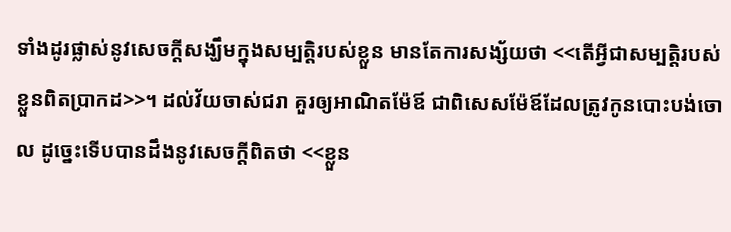ទាំងដូរផ្លាស់នូវសេចក្ដីសង្ឃឹមក្នុងសម្បត្តិរបស់ខ្លួន មានតែការសង្ស័យថា <<តើអ្វីជាសម្បត្តិរបស់ខ្លួនពិតប្រាកដ>>។ ដល់វ័យចាស់ជរា គួរឲ្យអាណិតម៉ែឪ ជាពិសេសម៉ែឪដែលត្រូវកូនបោះបង់ចោល ដូច្នេះទើបបានដឹងនូវសេចក្ដីពិតថា <<ខ្លួន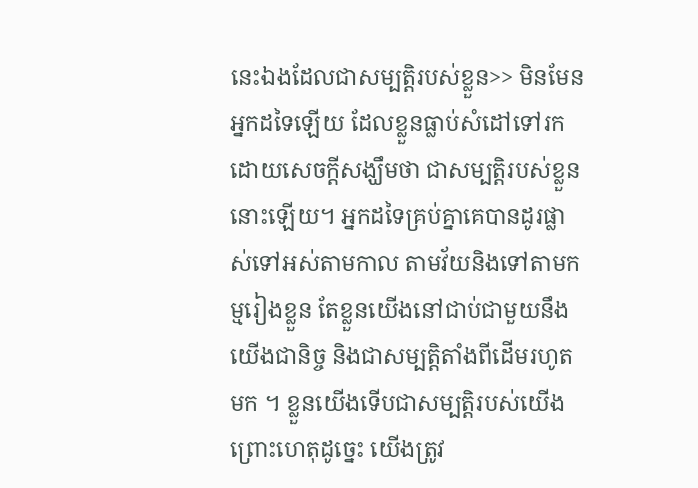នេះឯងដែលជាសម្បត្តិរបស់ខ្លួន>> មិនមែនអ្នកដទៃឡើយ ដែលខ្លួនធ្លាប់សំដៅទៅរកដោយសេចក្ដីសង្ឃឹមថា ជាសម្បត្តិរបស់ខ្លួននោះឡើយ។ អ្នកដទៃគ្រប់គ្នាគេបានដូរផ្លាស់ទៅអស់តាមកាល តាមវ័យនិងទៅតាមកម្មរៀងខ្លួន តែខ្លួនយើងនៅជាប់ជាមួយនឹងយើងជានិច្ច និងជាសម្បត្តិតាំងពីដើមរហូតមក ។ ខ្លួនយើងទើបជាសម្បត្តិរបស់យើង ព្រោះហេតុដូច្នេះ យើងត្រូវ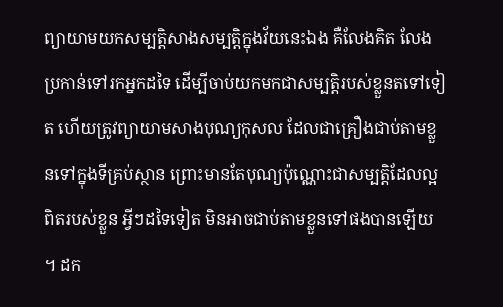ព្យាយាមយកសម្បត្តិសាងសម្បត្តិក្នុងវ័យនេះឯង គឺលែងគិត លែងប្រកាន់ទៅរកអ្នកដទៃ ដើម្បីចាប់យកមកជាសម្បត្តិរបស់ខ្លួនតទៅទៀត ហើយត្រូវព្យាយាមសាងបុណ្យកុសល ដែលជាគ្រឿងជាប់តាមខ្លួនទៅក្នុងទីគ្រប់ស្ថាន ព្រោះមានតែបុណ្យប៉ុណ្ណោះជាសម្បត្តិដែលល្អពិតរបស់ខ្លួន អ្វីៗដទៃទៀត មិនអាចជាប់តាមខ្លួនទៅផងបានឡើយ ។ ដក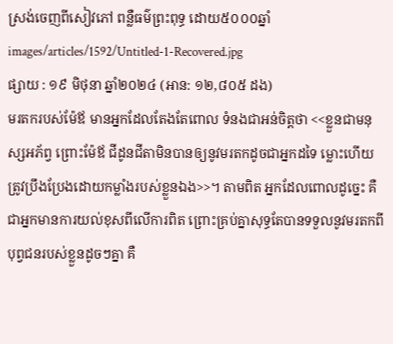ស្រង់ចេញពីសៀវភៅ ពន្លឺធម៌ព្រះពុទ្ធ ដោយ៥០០០ឆ្នាំ
images/articles/1592/Untitled-1-Recovered.jpg
ផ្សាយ : ១៩ មិថុនា ឆ្នាំ២០២៤ (អាន: ១២,៨០៥ ដង)
មរតករបស់ម៉ែឪ មានអ្នកដែលតែងតែពោល ទំនងជាអន់ចិត្តថា <<ខ្លួនជាមនុស្សអភ័ព្វ ព្រោះម៉ែឪ ជីដូនជីតាមិនបានឲ្យនូវមរតកដូចជាអ្នកដទៃ ម្លោះហើយត្រូវប្រឹងប្រែងដោយកម្លាំងរបស់ខ្លួនឯង>>។ តាមពិត អ្នកដែលពោលដូច្នេះ គឺជាអ្នកមានការយល់ខុសពីលើការពិត ព្រោះគ្រប់គ្នាសុទ្ធតែបានទទួលនូវមរតកពីបុព្វជនរបស់ខ្លួនដូចៗគ្នា គឺ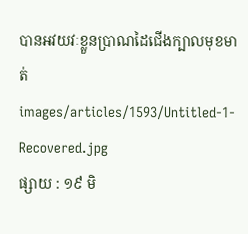បានអវយវៈខ្លួនប្រាណដៃជើងក្បាលមុខមាត់
images/articles/1593/Untitled-1-Recovered.jpg
ផ្សាយ : ១៩ មិ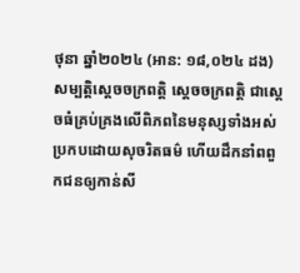ថុនា ឆ្នាំ២០២៤ (អាន: ១៨,០២៤ ដង)
សម្បត្តិស្ដេចចក្រពត្តិ ស្ដេចចក្រពត្តិ ជាស្ដេចធំគ្រប់គ្រងលើពិភពនៃមនុស្សទាំងអស់ ប្រកបដោយសុចរិតធម៌ ហើយដឹកនាំពពួកជនឲ្យកាន់សី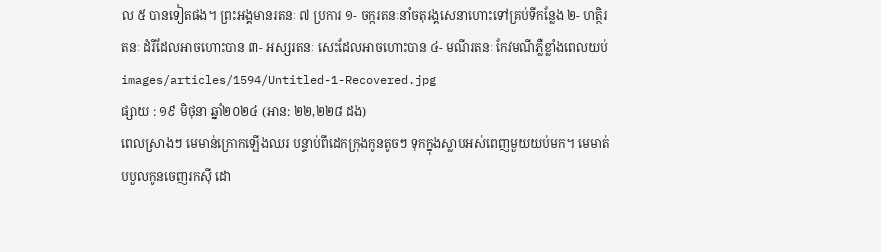ល ៥ បានទៀតផង។ ព្រះអង្គមានរតនៈ ៧ ប្រការ ១- ចក្ករតនៈនាំចតុរង្គសេនាហោះទៅគ្រប់ទីកន្លែង ២- ហត្ថិរតនៈ ដំរីដែលអាចហោះបាន ៣- អស្សរតនៈ សេះដែលអាចហោះបាន ៤- មណីរតនៈ កែវមណីភ្លឺខ្លាំងពេលយប់
images/articles/1594/Untitled-1-Recovered.jpg
ផ្សាយ : ១៩ មិថុនា ឆ្នាំ២០២៤ (អាន: ២២,២២៨ ដង)
ពេលស្រាងៗ មេមាន់ក្រោកឡើងឈរ បន្ទាប់ពីដេកក្រុងកូនតូចៗ ទុកក្នុងស្លាបអស់ពេញមួយយប់មក។ មេមាត់បបួលកូនចេញរកស៊ី ដោ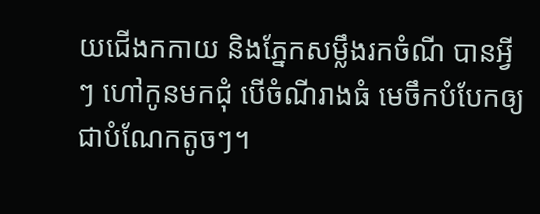យជើងកកាយ និងភ្នែកសម្លឹងរកចំណី បានអ្វីៗ ហៅកូនមកជុំ បើចំណីរាងធំ មេចឹកបំបែកឲ្យជាបំណែកតូចៗ។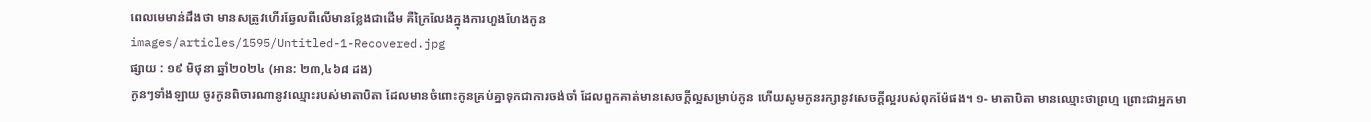ពេលមេមាន់ដឹងថា មានសត្រូវហើរឆ្វែលពីលើមានខ្លែងជាដើម គឺក្រៃលែងក្នុងការហួងហែងកូន
images/articles/1595/Untitled-1-Recovered.jpg
ផ្សាយ : ១៩ មិថុនា ឆ្នាំ២០២៤ (អាន: ២៣,៤៦៨ ដង)
កូនៗទាំងឡាយ ចូរកូនពិចារណានូវឈ្មោះរបស់មាតាបិតា ដែលមានចំពោះកូនគ្រប់គ្នាទុកជាការចង់ចាំ ដែលពួកគាត់មានសេចក្ដីល្អសម្រាប់កូន ហើយសូមកូនរក្សានូវសេចក្ដីល្អរបស់ពុកម៉ែផង។ ១- មាតាបិតា មានឈ្មោះថាព្រហ្ម ព្រោះជាអ្នកមា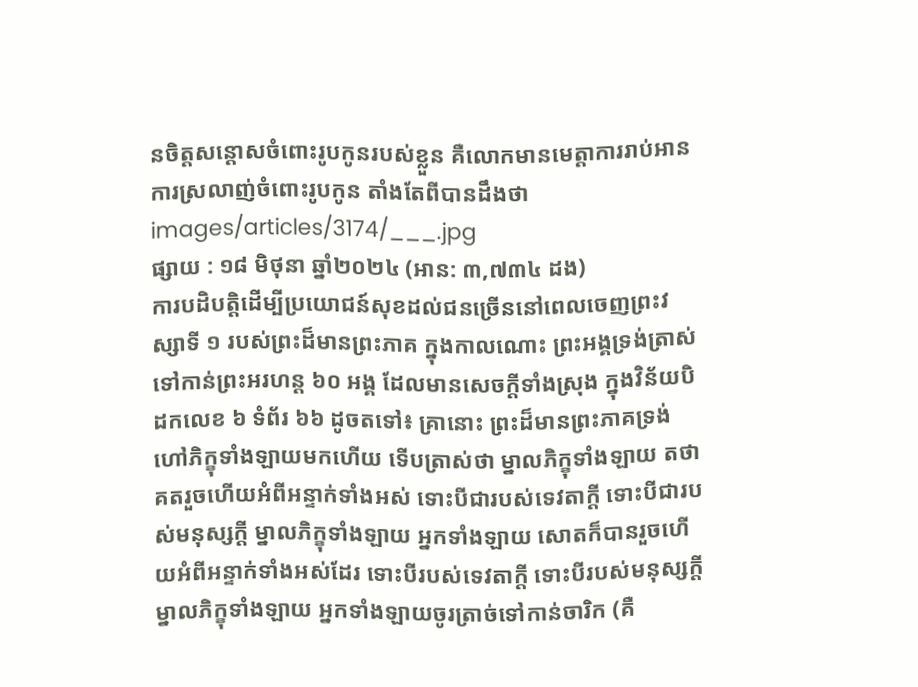នចិត្តសន្ដោសចំពោះរូបកូនរបស់ខ្លួន គឺលោកមានមេត្តាការរាប់អាន ការស្រលាញ់ចំពោះរូបកូន តាំងតែពីបានដឹងថា
images/articles/3174/___.jpg
ផ្សាយ : ១៨ មិថុនា ឆ្នាំ២០២៤ (អាន: ៣,៧៣៤ ដង)
ការបដិបត្តិដើម្បីប្រយោជន៍សុខដល់ជនច្រើននៅពេលចេញព្រះវស្សាទី ១ របស់ព្រះដ៏មានព្រះភាគ ក្នុងកាលណោះ ព្រះអង្គទ្រង់ត្រាស់ទៅកាន់ព្រះអរហន្ត ៦០ អង្គ ដែលមានសេចក្តីទាំងស្រុង ក្នុងវិន័យបិដកលេខ ៦ ទំព័រ ៦៦ ដូចតទៅ៖ គ្រានោះ ព្រះដ៏មានព្រះភាគទ្រង់ហៅភិក្ខុទាំងឡាយមកហើយ ទើបត្រាស់ថា ម្នាលភិក្ខុទាំងឡាយ តថាគតរួចហើយអំពីអន្ទាក់ទាំងអស់ ទោះបីជារបស់ទេវតាក្តី ទោះបីជារបស់មនុស្សក្តី ម្នាលភិក្ខុទាំងឡាយ អ្នកទាំងឡាយ សោតក៏បានរួចហើយអំពីអន្ទាក់ទាំងអស់ដែរ ទោះបីរបស់ទេវតាក្តី ទោះបីរបស់មនុស្សក្តី ម្នាលភិក្ខុទាំងឡាយ អ្នកទាំងឡាយចូរត្រាច់ទៅកាន់ចារិក (គឺ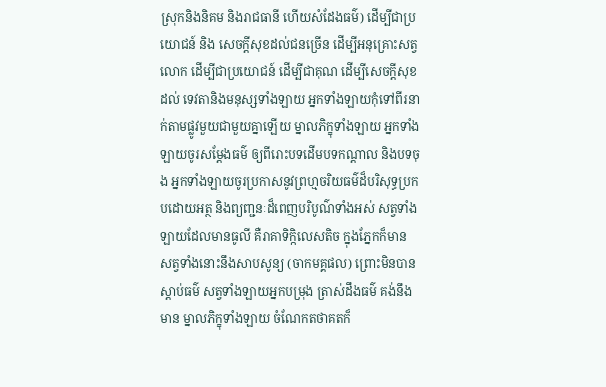ស្រុកនិងនិគម និងរាជធានី ហើយសំដែងធម៌) ដើម្បីជាប្រយោជន៍ និង សេចក្តីសុខដល់ជនច្រើន ដើម្បីអនុគ្រោះសត្វលោក ដើម្បីជាប្រយោជន៍ ដើម្បីជាគុណ ដើម្បីសេចក្តីសុខ ដល់ ទេវតានិងមនុស្សទាំងឡាយ អ្នកទាំងឡាយកុំទៅពីរនាក់តាមផ្លូវមួយជាមួយគ្នាឡើយ ម្នាលភិក្ខុទាំងឡាយ អ្នកទាំងឡាយចូរសម្តែងធម៌ ឲ្យពីរោះបទដើមបទកណ្តាល និងបទចុង អ្នកទាំងឡាយចូរប្រកាសនូវព្រហ្មចរិយធម៌ដ៏បរិសុទ្ធប្រកបដោយអត្ថ និងព្យញ្ជនៈដ៏ពេញបរិបូណ៌ទាំងអស់ សត្វទាំងឡាយដែលមានធូលី គឺរាគាទិក្កិលេសតិច ក្នុងភ្នែកក៏មាន សត្វទាំងនោះនឹងសាបសូន្យ (ចាកមគ្គផល) ព្រោះមិនបានស្តាប់ធម៌ សត្វទាំងឡាយអ្នកបម្រុង ត្រាស់ដឹងធម៌ គង់នឹងមាន ម្នាលភិក្ខុទាំងឡាយ ចំណែកតថាគតក៏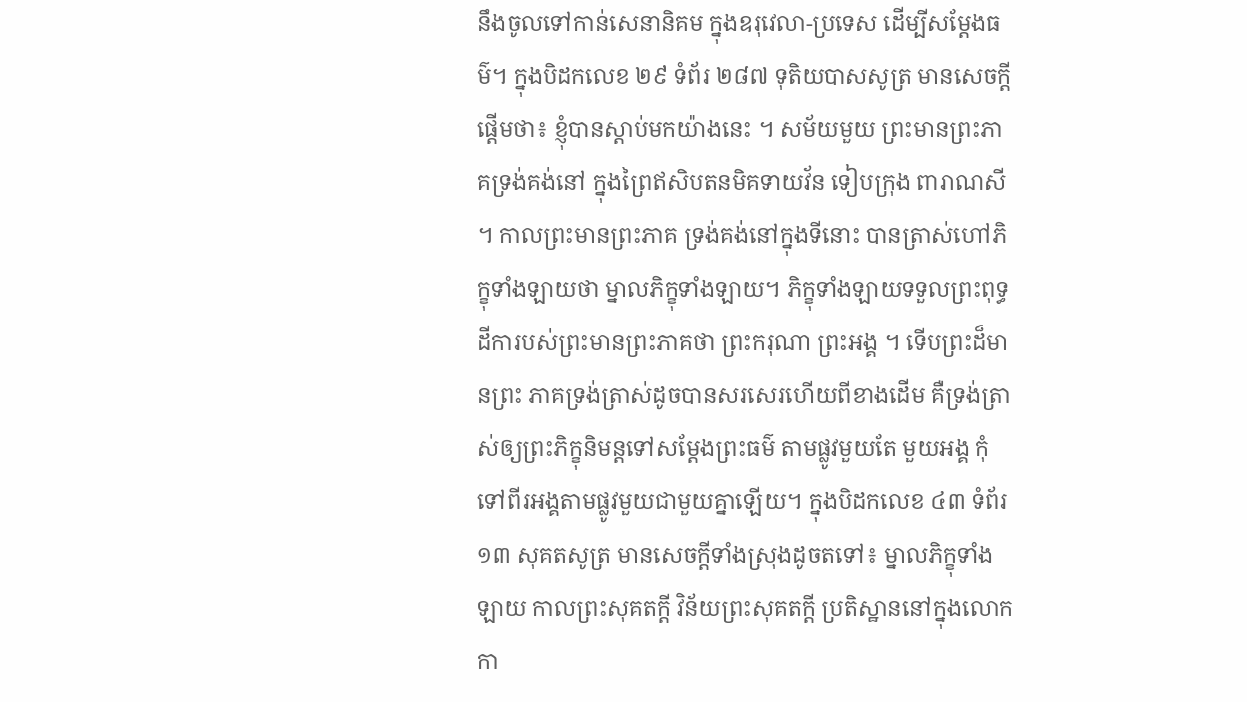នឹងចូលទៅកាន់សេនានិគម ក្នុងឧរុវេលា-ប្រទេស ដើម្បីសម្តែងធម៌។ ក្នុងបិដកលេខ ២៩ ទំព័រ ២៨៧ ទុតិយបាសសូត្រ មានសេចក្តីផ្តើមថា៖ ខ្ញុំបានស្តាប់មកយ៉ាងនេះ ។ សម័យមួយ ព្រះមានព្រះភាគទ្រង់គង់នៅ ក្នុងព្រៃឥសិបតនមិគទាយវ័ន ទៀបក្រុង ពារាណសី ។ កាលព្រះមានព្រះភាគ ទ្រង់គង់នៅក្នុងទីនោះ បានត្រាស់ហៅភិក្ខុទាំងឡាយថា ម្នាលភិក្ខុទាំងឡាយ។ ភិក្ខុទាំងឡាយទទួលព្រះពុទ្ធដីការបស់ព្រះមានព្រះភាគថា ព្រះករុណា ព្រះអង្គ ។ ទើបព្រះដ៏មានព្រះ ភាគទ្រង់ត្រាស់ដូចបានសរសេរហើយពីខាងដើម គឺទ្រង់ត្រាស់ឲ្យព្រះភិក្ខុនិមន្តទៅសម្តែងព្រះធម៌ តាមផ្លូវមួយតែ មួយអង្គ កុំទៅពីរអង្គតាមផ្លូវមួយជាមួយគ្នាឡើយ។ ក្នុងបិដកលេខ ៤៣ ទំព័រ ១៣ សុគតសូត្រ មានសេចក្តីទាំងស្រុងដូចតទៅ៖ ម្នាលភិក្ខុទាំងឡាយ កាលព្រះសុគតក្តី វិន័យព្រះសុគតក្តី ប្រតិស្ឋាននៅក្នុងលោក កា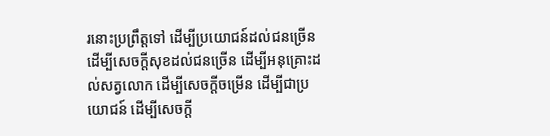រនោះប្រព្រឹត្តទៅ ដើម្បីប្រយោជន៍ដល់ជនច្រើន ដើម្បីសេចក្តីសុខដល់ជនច្រើន ដើម្បីអនុគ្រោះដល់សត្វលោក ដើម្បីសេចក្តីចម្រើន ដើម្បីជាប្រយោជន៍ ដើម្បីសេចក្តី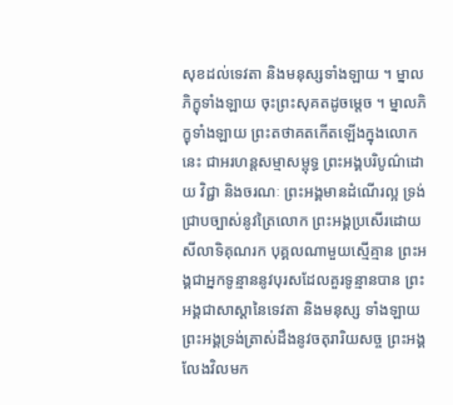សុខដល់ទេវតា និងមនុស្សទាំងឡាយ ។ ម្នាលភិក្ខុទាំងឡាយ ចុះព្រះសុគតដូចមេ្តច ។ ម្នាលភិក្ខុទាំងឡាយ ព្រះតថាគតកើតឡើងក្នុងលោកនេះ ជាអរហន្តសម្មាសម្ពុទ្ធ ព្រះអង្គបរិបូណ៌ដោយ វិជ្ជា និងចរណៈ ព្រះអង្គមានដំណើរល្អ ទ្រង់ជ្រាបច្បាស់នូវត្រៃលោក ព្រះអង្គប្រសើរដោយសីលាទិគុណរក បុគ្គលណាមួយស្មើគ្មាន ព្រះអង្គជាអ្នកទូន្មាននូវបុរសដែលគួរទូន្មានបាន ព្រះអង្គជាសាស្តានៃទេវតា និងមនុស្ស ទាំងឡាយ ព្រះអង្គទ្រង់ត្រាស់ដឹងនូវចតុរារិយសច្ច ព្រះអង្គលែងវិលមក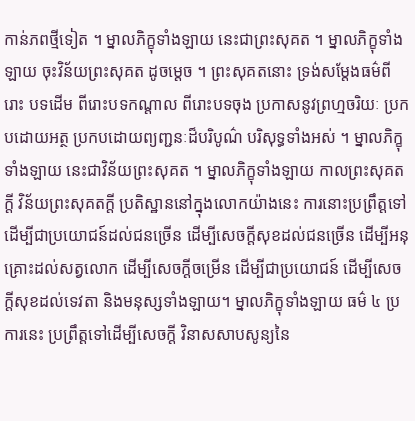កាន់ភពថ្មីទៀត ។ ម្នាលភិក្ខុទាំងឡាយ នេះជាព្រះសុគត ។ ម្នាលភិក្ខុទាំងឡាយ ចុះវិន័យព្រះសុគត ដូចម្តេច ។ ព្រះសុគតនោះ ទ្រង់សម្តែងធម៌ពីរោះ បទដើម ពីរោះបទកណ្តាល ពីរោះបទចុង ប្រកាសនូវព្រហ្មចរិយៈ ប្រកបដោយអត្ថ ប្រកបដោយព្យញ្ជនៈដ៏បរិបូណ៌ បរិសុទ្ធទាំងអស់ ។ ម្នាលភិក្ខុទាំងឡាយ នេះជាវិន័យព្រះសុគត ។ ម្នាលភិក្ខុទាំងឡាយ កាលព្រះសុគត ក្តី វិន័យព្រះសុគតក្តី ប្រតិស្ឋាននៅក្នុងលោកយ៉ាងនេះ ការនោះប្រព្រឹត្តទៅ ដើម្បីជាប្រយោជន៍ដល់ជនច្រើន ដើម្បីសេចក្តីសុខដល់ជនច្រើន ដើម្បីអនុគ្រោះដល់សត្វលោក ដើម្បីសេចក្តីចម្រើន ដើម្បីជាប្រយោជន៍ ដើម្បីសេចក្តីសុខដល់ទេវតា និងមនុស្សទាំងឡាយ។ ម្នាលភិក្ខុទាំងឡាយ ធម៌ ៤ ប្រការនេះ ប្រព្រឹត្តទៅដើម្បីសេចក្តី វិនាសសាបសូន្យនៃ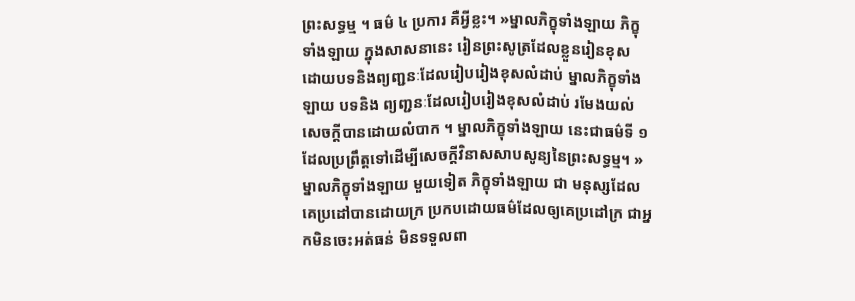ព្រះសទ្ធម្ម ។ ធម៌ ៤ ប្រការ គឺអ្វីខ្លះ។ »ម្នាលភិក្ខុទាំងឡាយ ភិក្ខុទាំងឡាយ ក្នុងសាសនានេះ រៀនព្រះសូត្រដែលខ្លួនរៀនខុស ដោយបទនិងព្យញ្ជនៈដែលរៀបរៀងខុសលំដាប់ ម្នាលភិក្ខុទាំងឡាយ បទនិង ព្យញ្ជនៈដែលរៀបរៀងខុសលំដាប់ រមែងយល់សេចក្តីបានដោយលំបាក ។ ម្នាលភិក្ខុទាំងឡាយ នេះជាធម៌ទី ១ ដែលប្រព្រឹត្តទៅដើម្បីសេចក្តីវិនាសសាបសូន្យនៃព្រះសទ្ធម្ម។ »ម្នាលភិក្ខុទាំងឡាយ មួយទៀត ភិក្ខុទាំងឡាយ ជា មនុស្សដែលគេប្រដៅបានដោយក្រ ប្រកបដោយធម៌ដែលឲ្យគេប្រដៅក្រ ជាអ្នកមិនចេះអត់ធន់ មិនទទួលពា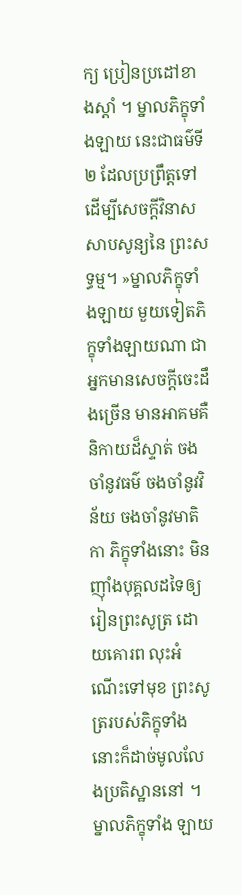ក្យ ប្រៀនប្រដៅខាងស្តាំ ។ ម្នាលភិក្ខុទាំងឡាយ នេះជាធម៌ទី ២ ដែលប្រព្រឹត្តទៅ ដើម្បីសេចក្តីវិនាសសាបសូន្យនៃ ព្រះសទ្ធម្ម។ »ម្នាលភិក្ខុទាំងឡាយ មួយទៀតភិក្ខុទាំងឡាយណា ជាអ្នកមានសេចក្តីចេះដឹងច្រើន មានអាគមគឺ និកាយដ៏ស្ទាត់ ចងចាំនូវធម៌ ចងចាំនូវវិន័យ ចងចាំនូវមាតិកា ភិក្ខុទាំងនោះ មិនញ៉ាំងបុគ្គលដទៃឲ្យរៀនព្រះសូត្រ ដោយគោរព លុះអំណើះទៅមុខ ព្រះសូត្ររបស់ភិក្ខុទាំងនោះក៏ដាច់មូលលែងប្រតិស្ឋាននៅ ។ ម្នាលភិក្ខុទាំង ឡាយ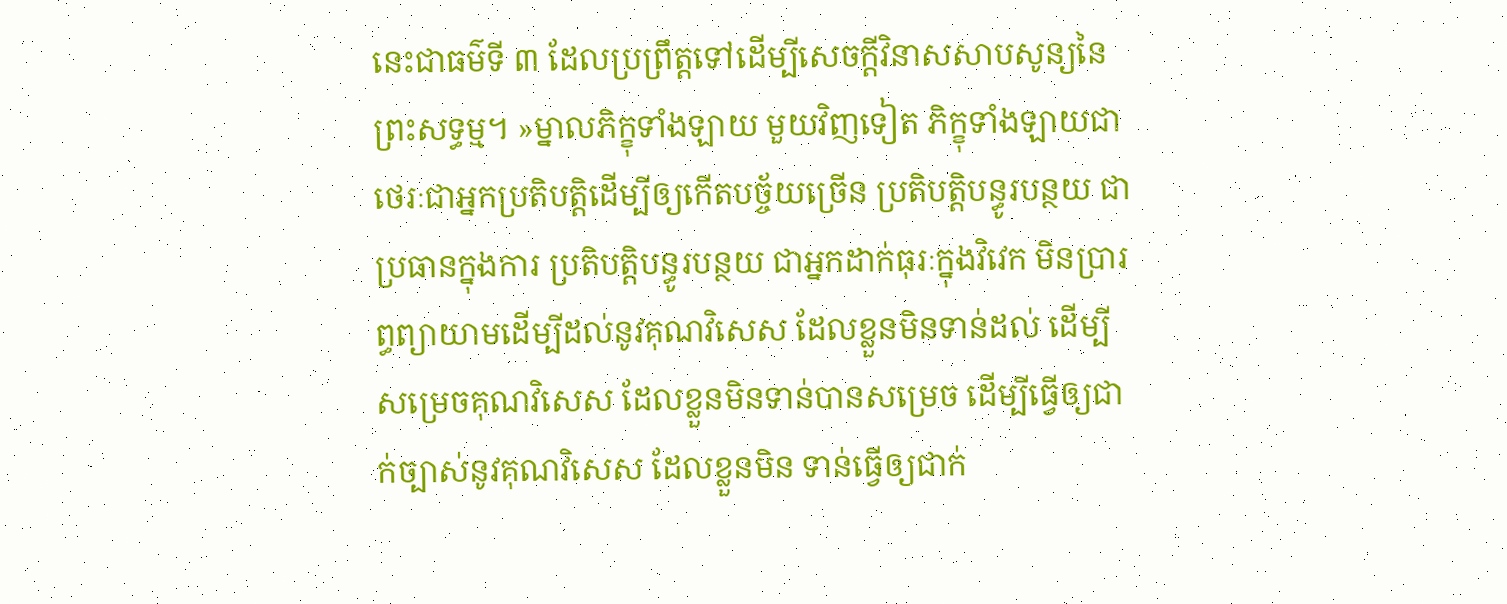នេះជាធម៌ទី ៣ ដែលប្រព្រឹត្តទៅដើម្បីសេចក្តីវិនាសសាបសូន្យនៃព្រះសទ្ធម្ម។ »ម្នាលភិក្ខុទាំងឡាយ មួយវិញទៀត ភិក្ខុទាំងឡាយជាថេរៈជាអ្នកប្រតិបត្តិដើម្បីឲ្យកើតបច្ច័យច្រើន ប្រតិបត្តិបន្ធូរបន្ថយ ជាប្រធានក្នុងការ ប្រតិបត្តិបន្ធូរបន្ថយ ជាអ្នកដាក់ធុរៈក្នុងវិវេក មិនប្រារព្ធព្យាយាមដើម្បីដល់នូវគុណវិសេស ដែលខ្លួនមិនទាន់ដល់ ដើម្បីសម្រេចគុណវិសេស ដែលខ្លួនមិនទាន់បានសម្រេច ដើម្បីធ្វើឲ្យជាក់ច្បាស់នូវគុណវិសេស ដែលខ្លួនមិន ទាន់ធ្វើឲ្យជាក់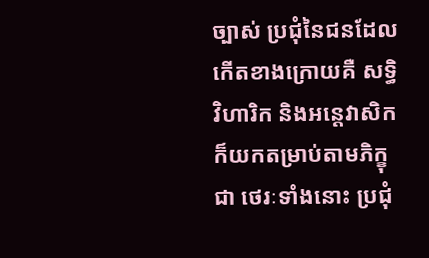ច្បាស់ ប្រជុំនៃជនដែលកើតខាងក្រោយគឺ សទ្ធិវិហារិក និងអន្តេវាសិក ក៏យកតម្រាប់តាមភិក្ខុជា ថេរៈទាំងនោះ ប្រជុំ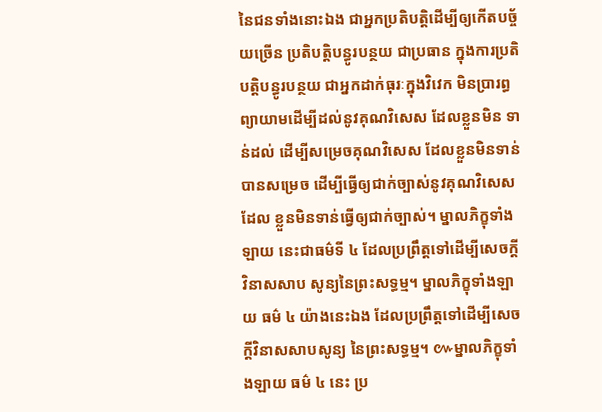នៃជនទាំងនោះឯង ជាអ្នកប្រតិបត្តិដើម្បីឲ្យកើតបច្ច័យច្រើន ប្រតិបត្តិបន្ធូរបន្ថយ ជាប្រធាន ក្នុងការប្រតិបត្តិបន្ធូរបន្ថយ ជាអ្នកដាក់ធុរៈក្នុងវិវេក មិនប្រារព្ធព្យាយាមដើម្បីដល់នូវគុណវិសេស ដែលខ្លួនមិន ទាន់ដល់ ដើម្បីសម្រេចគុណវិសេស ដែលខ្លួនមិនទាន់បានសម្រេច ដើម្បីធ្វើឲ្យជាក់ច្បាស់នូវគុណវិសេស ដែល ខ្លួនមិនទាន់ធ្វើឲ្យជាក់ច្បាស់។ ម្នាលភិក្ខុទាំងឡាយ នេះជាធម៌ទី ៤ ដែលប្រព្រឹត្តទៅដើម្បីសេចក្តីវិនាសសាប សូន្យនៃព្រះសទ្ធម្ម។ ម្នាលភិក្ខុទាំងឡាយ ធម៌ ៤ យ៉ាងនេះឯង ដែលប្រព្រឹត្តទៅដើម្បីសេចក្តីវិនាសសាបសូន្យ នៃព្រះសទ្ធម្ម។ ៚ម្នាលភិក្ខុទាំងឡាយ ធម៌ ៤ នេះ ប្រ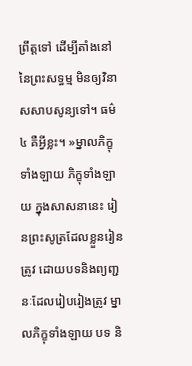ព្រឹត្តទៅ ដើម្បីតាំងនៅនៃព្រះសទ្ធម្ម មិនឲ្យវិនាសសាបសូន្យទៅ។ ធម៌ ៤ គឺអ្វីខ្លះ។ »ម្នាលភិក្ខុទាំងឡាយ ភិក្ខុទាំងឡាយ ក្នុងសាសនានេះ រៀនព្រះសូត្រដែលខ្លួនរៀនត្រូវ ដោយបទនិងព្យញ្ជនៈដែលរៀបរៀងត្រូវ ម្នាលភិក្ខុទាំងឡាយ បទ និ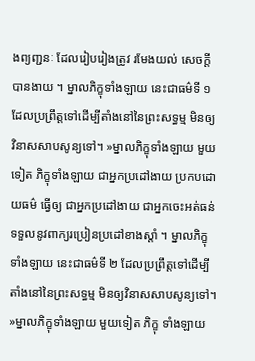ងព្យញ្ជនៈ ដែលរៀបរៀងត្រូវ រមែងយល់ សេចក្តីបានងាយ ។ ម្នាលភិក្ខុទាំងឡាយ នេះជាធម៌ទី ១ ដែលប្រព្រឹត្តទៅដើម្បីតាំងនៅនៃព្រះសទ្ធម្ម មិនឲ្យ វិនាសសាបសូន្យទៅ។ »ម្នាលភិក្ខុទាំងឡាយ មួយទៀត ភិក្ខុទាំងឡាយ ជាអ្នកប្រដៅងាយ ប្រកបដោយធម៌ ធ្វើឲ្យ ជាអ្នកប្រដៅងាយ ជាអ្នកចេះអត់ធន់ ទទួលនូវពាក្យរប្រៀនប្រដៅខាងស្តាំ ។ ម្នាលភិក្ខុទាំងឡាយ នេះជាធម៌ទី ២ ដែលប្រព្រឹត្តទៅដើម្បីតាំងនៅនៃព្រះសទ្ធម្ម មិនឲ្យវិនាសសាបសូន្យទៅ។ »ម្នាលភិក្ខុទាំងឡាយ មួយទៀត ភិក្ខុ ទាំងឡាយ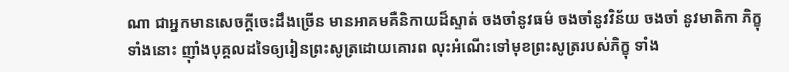ណា ជាអ្នកមានសេចក្តីចេះដឹងច្រើន មានអាគមគឺនិកាយដ៏ស្ទាត់ ចងចាំនូវធម៌ ចងចាំនូវវិន័យ ចងចាំ នូវមាតិកា ភិក្ខុទាំងនោះ ញ៉ាំងបុគ្គលដទៃឲ្យរៀនព្រះសូត្រដោយគោរព លុះអំណើះទៅមុខព្រះសូត្ររបស់ភិក្ខុ ទាំង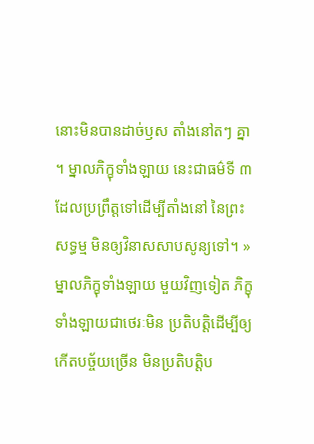នោះមិនបានដាច់ឫស តាំងនៅតៗ គ្នា ។ ម្នាលភិក្ខុទាំងឡាយ នេះជាធម៌ទី ៣ ដែលប្រព្រឹត្តទៅដើម្បីតាំងនៅ នៃព្រះសទ្ធម្ម មិនឲ្យវិនាសសាបសូន្យទៅ។ »ម្នាលភិក្ខុទាំងឡាយ មួយវិញទៀត ភិក្ខុទាំងឡាយជាថេរៈមិន ប្រតិបត្តិដើម្បីឲ្យកើតបច្ច័យច្រើន មិនប្រតិបត្តិប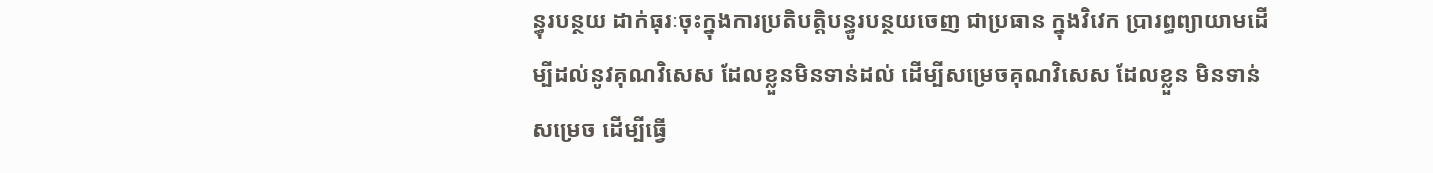ន្ធុរបន្ថយ ដាក់ធុរៈចុះក្នុងការប្រតិបត្តិបន្ធូរបន្ថយចេញ ជាប្រធាន ក្នុងវិវេក ប្រារព្ធព្យាយាមដើម្បីដល់នូវគុណវិសេស ដែលខ្លួនមិនទាន់ដល់ ដើម្បីសម្រេចគុណវិសេស ដែលខ្លួន មិនទាន់សម្រេច ដើម្បីធ្វើ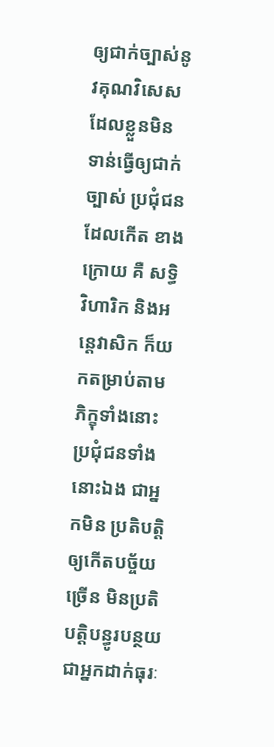ឲ្យជាក់ច្បាស់នូវគុណវិសេស ដែលខ្លួនមិនទាន់ធ្វើឲ្យជាក់ច្បាស់ ប្រជុំជនដែលកើត ខាងក្រោយ គឺ សទ្ធិវិហារិក និងអន្តេវាសិក ក៏យកតម្រាប់តាមភិក្ខុទាំងនោះ ប្រជុំជនទាំងនោះឯង ជាអ្នកមិន ប្រតិបត្តិឲ្យកើតបច្ច័យច្រើន មិនប្រតិបត្តិបន្ធូរបន្ថយ ជាអ្នកដាក់ធុរៈ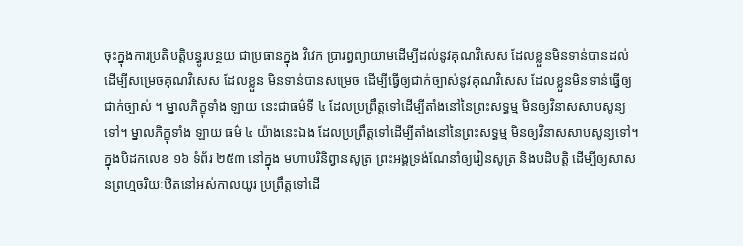ចុះក្នុងការប្រតិបត្តិបន្ធូរបន្ថយ ជាប្រធានក្នុង វិវេក ប្រារព្ធព្យាយាមដើម្បីដល់នូវគុណវិសេស ដែលខ្លួនមិនទាន់បានដល់ ដើម្បីសម្រេចគុណវិសេស ដែលខ្លួន មិនទាន់បានសម្រេច ដើម្បីធ្វើឲ្យជាក់ច្បាស់នូវគុណវិសេស ដែលខ្លួនមិនទាន់ធ្វើឲ្យជាក់ច្បាស់ ។ ម្នាលភិក្ខុទាំង ឡាយ នេះជាធម៌ទី ៤ ដែលប្រព្រឹត្តទៅដើម្បីតាំងនៅនៃព្រះសទ្ធម្ម មិនឲ្យវិនាសសាបសូន្យទៅ។ ម្នាលភិក្ខុទាំង ឡាយ ធម៌ ៤ យ៉ាងនេះឯង ដែលប្រព្រឹត្តទៅដើម្បីតាំងនៅនៃព្រះសទ្ធម្ម មិនឲ្យវិនាសសាបសូន្យទៅ។ ក្នុងបិដកលេខ ១៦ ទំព័រ ២៥៣ នៅក្នុង មហាបរិនិព្វានសូត្រ ព្រះអង្គទ្រង់ណែនាំឲ្យរៀនសូត្រ និងបដិបត្តិ ដើម្បីឲ្យសាសនព្រហ្មចរិយៈឋិតនៅអស់កាលយូរ ប្រព្រឹត្តទៅដើ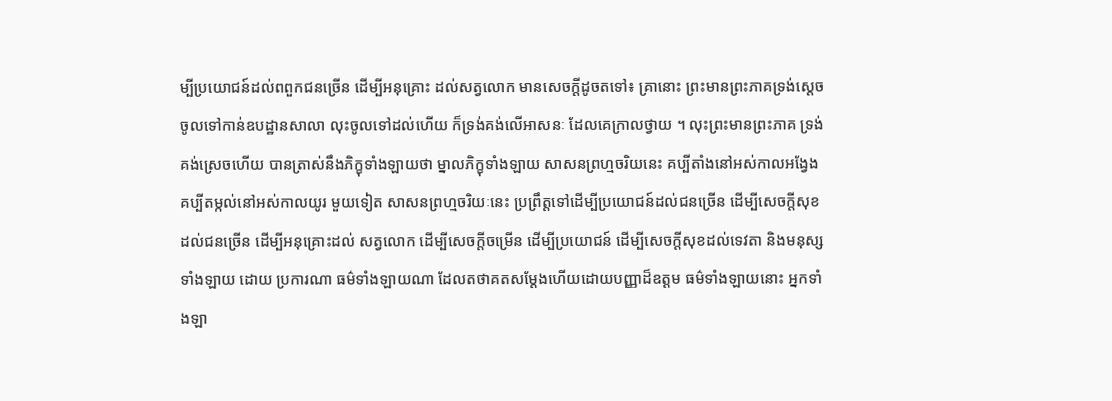ម្បីប្រយោជន៍ដល់ពពួកជនច្រើន ដើម្បីអនុគ្រោះ ដល់សត្វលោក មានសេចក្តីដូចតទៅ៖ គ្រានោះ ព្រះមានព្រះភាគទ្រង់ស្តេចចូលទៅកាន់ឧបដ្ឋានសាលា លុះចូលទៅដល់ហើយ ក៏ទ្រង់គង់លើអាសនៈ ដែលគេក្រាលថ្វាយ ។ លុះព្រះមានព្រះភាគ ទ្រង់គង់ស្រេចហើយ បានត្រាស់នឹងភិក្ខុទាំងឡាយថា ម្នាលភិក្ខុទាំងឡាយ សាសនព្រហ្មចរិយនេះ គប្បីតាំងនៅអស់កាលអង្វែង គប្បីតម្កល់នៅអស់កាលយូរ មួយទៀត សាសនព្រហ្មចរិយៈនេះ ប្រព្រឹត្តទៅដើម្បីប្រយោជន៍ដល់ជនច្រើន ដើម្បីសេចក្តីសុខដល់ជនច្រើន ដើម្បីអនុគ្រោះដល់ សត្វលោក ដើម្បីសេចក្តីចម្រើន ដើម្បីប្រយោជន៍ ដើម្បីសេចក្តីសុខដល់ទេវតា និងមនុស្សទាំងឡាយ ដោយ ប្រការណា ធម៌ទាំងឡាយណា ដែលតថាគតសម្តែងហើយដោយបញ្ញាដ៏ឧត្តម ធម៌ទាំងឡាយនោះ អ្នកទាំងឡា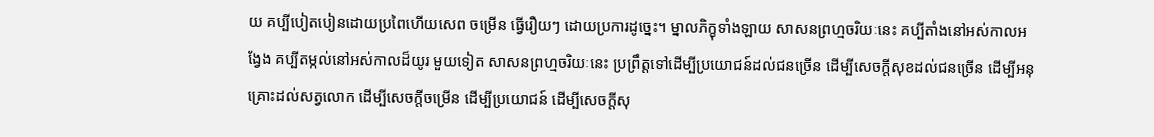យ គប្បីបៀតបៀនដោយប្រពៃហើយសេព ចម្រើន ធ្វើរឿយៗ ដោយប្រការដូច្នេះ។ ម្នាលភិក្ខុទាំងឡាយ សាសនព្រហ្មចរិយៈនេះ គប្បីតាំងនៅអស់កាលអង្វែង គប្បីតម្កល់នៅអស់កាលដ៏យូរ មួយទៀត សាសនព្រហ្មចរិយៈនេះ ប្រព្រឹត្តទៅដើម្បីប្រយោជន៍ដល់ជនច្រើន ដើម្បីសេចក្តីសុខដល់ជនច្រើន ដើម្បីអនុគ្រោះដល់សត្វលោក ដើម្បីសេចក្តីចម្រើន ដើម្បីប្រយោជន៍ ដើម្បីសេចក្តីសុ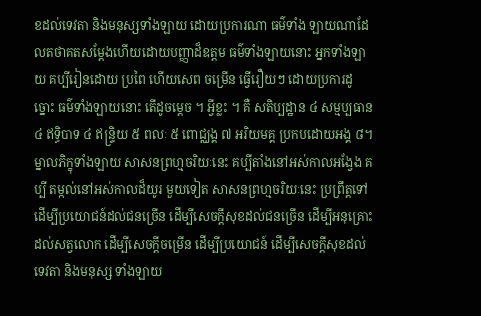ខដល់ទេវតា និងមនុស្សទាំងឡាយ ដោយប្រការណា ធម៌ទាំង ឡាយណាដែលតថាគតសម្តែងហើយដោយបញ្ញាដ៏ឧត្តម ធម៌ទាំងឡាយនោះ អ្នកទាំងឡាយ គប្បីរៀនដោយ ប្រពៃ ហើយសេព ចម្រើន ធ្វើរឿយៗ ដោយប្រការដូច្នោះ ធម៌ទាំងឡាយនោះ តើដូចម្តេច ។ អ្វីខ្លះ ។ គឺ សតិប្បដ្ឋាន ៤ សម្មប្បធាន ៤ ឥទ្ធិបាទ ៤ ឥន្ទ្រិយ ៥ ពលៈ ៥ ពោជ្ឈង្គ ៧ អរិយមគ្គ ប្រកបដោយអង្គ ៨។ ម្នាលភិក្ខុទាំងឡាយ សាសនព្រហ្មចរិយៈនេះ គប្បីតាំងនៅអស់កាលអង្វែង គប្បី តម្កល់នៅអស់កាលដ៏យូរ មួយទៀត សាសនព្រហ្មចរិយៈនេះ ប្រព្រឹត្តទៅដើម្បីប្រយោជន៍ដល់ជនច្រើន ដើម្បីសេចក្តីសុខដល់ជនច្រើន ដើម្បីអនុគ្រោះដល់សត្វលោក ដើម្បីសេចក្តីចម្រើន ដើម្បីប្រយោជន៍ ដើម្បីសេចក្តីសុខដល់ទេវតា និងមនុស្ស ទាំងឡាយ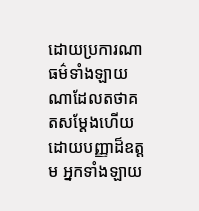ដោយប្រការណា ធម៌ទាំងឡាយណាដែលតថាគតសម្តែងហើយ ដោយបញ្ញាដ៏ឧត្តម អ្នកទាំងឡាយ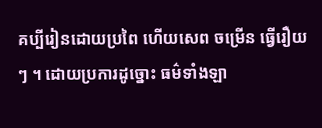គប្បីរៀនដោយប្រពៃ ហើយសេព ចម្រើន ធ្វើរឿយៗ ។ ដោយប្រការដូច្នោះ ធម៌ទាំងឡា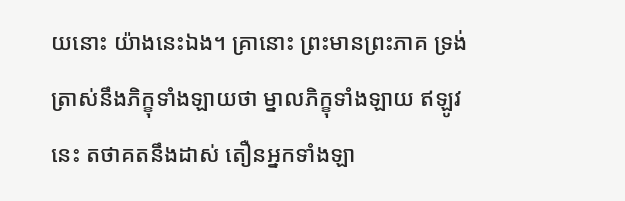យនោះ យ៉ាងនេះឯង។ គ្រានោះ ព្រះមានព្រះភាគ ទ្រង់ត្រាស់នឹងភិក្ខុទាំងឡាយថា ម្នាលភិក្ខុទាំងឡាយ ឥឡូវនេះ តថាគតនឹងដាស់ តឿនអ្នកទាំងឡា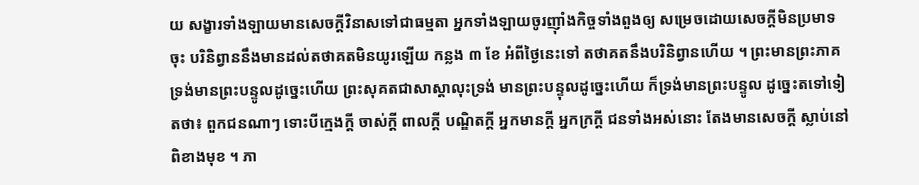យ សង្ខារទាំងឡាយមានសេចក្តីវិនាសទៅជាធម្មតា អ្នកទាំងឡាយចូរញ៉ាំងកិច្ចទាំងពួងឲ្យ សម្រេចដោយសេចក្តីមិនប្រមាទចុះ បរិនិព្វាននឹងមានដល់តថាគតមិនយូរឡើយ កន្លង ៣ ខែ អំពីថ្ងៃនេះទៅ តថាគតនឹងបរិនិព្វានហើយ ។ ព្រះមានព្រះភាគ ទ្រង់មានព្រះបន្ទូលដូច្នេះហើយ ព្រះសុគតជាសាស្តាលុះទ្រង់ មានព្រះបន្ទុលដូច្នេះហើយ ក៏ទ្រង់មានព្រះបន្ទូល ដូច្នេះតទៅទៀតថា៖ ពួកជនណាៗ ទោះបីក្មេងក្តី ចាស់ក្តី ពាលក្តី បណ្ឌិតក្តី អ្នកមានក្តី អ្នកក្រក្តី ជនទាំងអស់នោះ តែងមានសេចក្តី ស្លាប់នៅពិខាងមុខ ។ ភា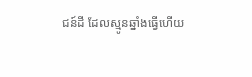ជន៍ដី ដែលស្មូនឆ្នាំងធ្វើហើយ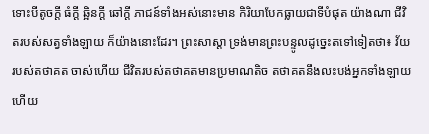ទោះបីតូចក្តី ធំក្តី ឆ្អិនក្តី ឆៅក្តី ភាជន៍ទាំងអស់នោះមាន កិរិយាបែកធ្លាយជាទីបំផុត យ៉ាងណា ជីវិតរបស់សត្វទាំងឡាយ ក៏យ៉ាងនោះដែរ។ ព្រះសាស្តា ទ្រង់មានព្រះបន្ទូលដូច្នេះតទៅទៀតថា៖ វ័យរបស់តថាគត ចាស់ហើយ ជីវិតរបស់តថាគតមានប្រមាណតិច តថាគតនឹងលះបង់អ្នកទាំងឡាយហើយ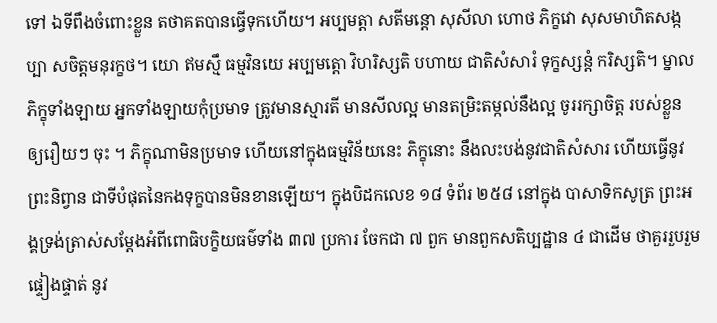ទៅ ឯទីពឹងចំពោះខ្លួន តថាគតបានធ្វើទុកហើយ។ អប្បមត្តា សតីមន្តោ សុសីលា ហោថ ភិក្ខវោ សុសមាហិតសង្កប្បា សចិត្តមនុរក្ខថ។ យោ ឥមស្មឹ ធម្មវិនយេ អប្បមត្តោ វិហរិស្សតិ បហាយ ជាតិសំសារំ ទុក្ខស្សន្តំ ករិស្សតិ។ ម្នាលភិក្ខុទាំងឡាយ អ្នកទាំងឡាយកុំប្រមាទ ត្រូវមានស្មារតី មានសីលល្អ មានតម្រិះតម្កល់នឹងល្អ ចូររក្សាចិត្ត របស់ខ្លួន ឲ្យរឿយៗ ចុះ ។ ភិក្ខុណាមិនប្រមាទ ហើយនៅក្នុងធម្មវិន័យនេះ ភិក្ខុនោះ នឹងលះបង់នូវជាតិសំសារ ហើយធ្វើនូវព្រះនិព្វាន ជាទីបំផុតនៃកងទុក្ខបានមិនខានឡើយ។ ក្នុងបិដកលេខ ១៨ ទំព័រ ២៥៨ នៅក្នុង បាសាទិកសូត្រ ព្រះអង្គទ្រង់ត្រាស់សម្តែងអំពីពោធិបក្ខិយធម៌ទាំង ៣៧ ប្រការ ចែកជា ៧ ពួក មានពួកសតិប្បដ្ឋាន ៤ ជាដើម ថាគួររួបរួម ផ្ទៀងផ្ទាត់ នូវ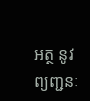អត្ថ នូវព្យញ្ជនៈ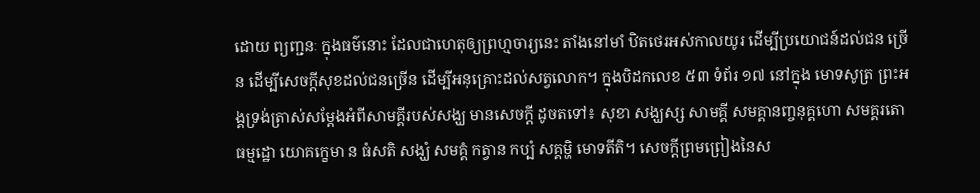ដោយ ព្យញ្ជនៈ ក្នុងធម៌នោះ ដែលជាហេតុឲ្យព្រហ្មចារ្យនេះ តាំងនៅមាំ ឋិតថេរអស់កាលយូរ ដើម្បីប្រយោជន៍ដល់ជន ច្រើន ដើម្បីសេចក្តីសុខដល់ជនច្រើន ដើម្បីអនុគ្រោះដល់សត្វលោក។ ក្នុងបិដកលេខ ៥៣ ទំព័រ ១៧ នៅក្នុង មោទសូត្រ ព្រះអង្គទ្រង់ត្រាស់សម្តែងអំពីសាមគ្គីរបស់សង្ឃ មានសេចក្តី ដូចតទៅ៖ សុខា សង្ឃស្ស សាមគ្គី សមគ្គានញ្ចនុគ្គហោ សមគ្គរតោ ធម្មដ្ឋោ យោគកេ្ខមា ន ធំសតិ សង្ឃំ សមគ្គំ កត្វាន កប្បំ សគ្គម្ហិ មោទតីតិ។ សេចក្តីព្រមព្រៀងនៃស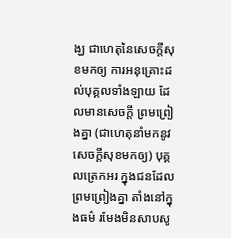ង្ឃ ជាហេតុនៃសេចក្តីសុខមកឲ្យ ការអនុគ្រោះដល់បុគ្គលទាំងឡាយ ដែលមានសេចក្តី ព្រមព្រៀងគ្នា (ជាហេតុនាំមកនូវសេចក្តីសុខមកឲ្យ) បុគ្គលត្រេកអរ ក្នុងជនដែលព្រមព្រៀងគ្នា តាំងនៅក្នុងធម៌ រមែងមិនសាបសូ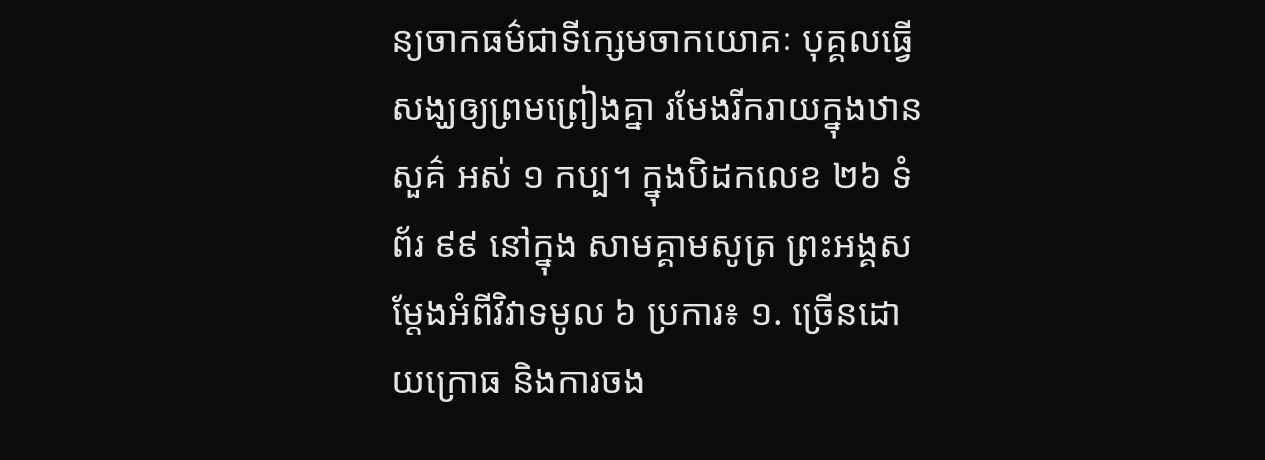ន្យចាកធម៌ជាទីក្សេមចាកយោគៈ បុគ្គលធ្វើសង្ឃឲ្យព្រមព្រៀងគ្នា រមែងរីករាយក្នុងឋានសួគ៌ អស់ ១ កប្ប។ ក្នុងបិដកលេខ ២៦ ទំព័រ ៩៩ នៅក្នុង សាមគ្គាមសូត្រ ព្រះអង្គសម្តែងអំពីវិវាទមូល ៦ ប្រការ៖ ១. ច្រើនដោយក្រោធ និងការចង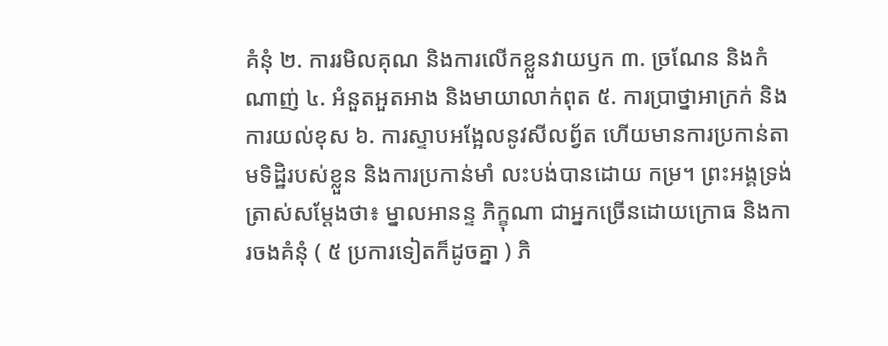គំនុំ ២. ការរមិលគុណ និងការលើកខ្លួនវាយឫក ៣. ច្រណែន និងកំណាញ់ ៤. អំនួតអួតអាង និងមាយាលាក់ពុត ៥. ការប្រាថ្នាអាក្រក់ និងការយល់ខុស ៦. ការស្ទាបអង្អែលនូវសីលព្វ័ត ហើយមានការប្រកាន់តាមទិដ្ឋិរបស់ខ្លួន និងការប្រកាន់មាំ លះបង់បានដោយ កម្រ។ ព្រះអង្គទ្រង់ត្រាស់សម្តែងថា៖ ម្នាលអានន្ទ ភិក្ខុណា ជាអ្នកច្រើនដោយក្រោធ និងការចងគំនុំ ( ៥ ប្រការទៀតក៏ដូចគ្នា ) ភិ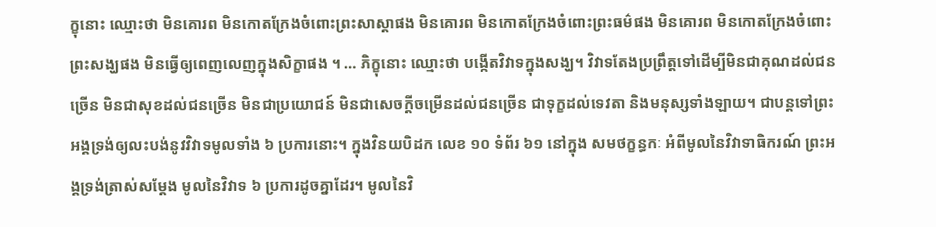ក្ខុនោះ ឈ្មោះថា មិនគោរព មិនកោតក្រែងចំពោះព្រះសាស្តាផង មិនគោរព មិនកោតក្រែងចំពោះព្រះធម៌ផង មិនគោរព មិនកោតក្រែងចំពោះព្រះសង្ឃផង មិនធ្វើឲ្យពេញលេញក្នុងសិក្ខាផង ។ … ភិក្ខុនោះ ឈ្មោះថា បង្កើតវិវាទក្នុងសង្ឃ។ វិវាទតែងប្រព្រឹត្តទៅដើម្បីមិនជាគុណដល់ជនច្រើន មិនជាសុខដល់ជនច្រើន មិនជាប្រយោជន៍ មិនជាសេចក្តីចម្រើនដល់ជនច្រើន ជាទុក្ខដល់ទេវតា និងមនុស្សទាំងឡាយ។ ជាបន្តទៅព្រះអង្គទ្រង់ឲ្យលះបង់នូវវិវាទមូលទាំង ៦ ប្រការនោះ។ ក្នុងវិនយបិដក លេខ ១០ ទំព័រ ៦១ នៅក្នុង សមថក្ខន្ធកៈ អំពីមូលនៃវិវាទាធិករណ៍ ព្រះអង្គទ្រង់ត្រាស់សម្តែង មូលនៃវិវាទ ៦ ប្រការដូចគ្នាដែរ។ មូលនៃវិ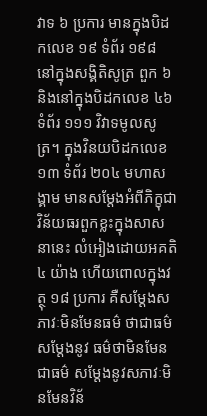វាទ ៦ ប្រការ មានក្នុងបិដកលេខ ១៩ ទំព័រ ១៩៨ នៅក្នុងសង្គិតិសូត្រ ពួក ៦ និងនៅក្នុងបិដកលេខ ៤៦ ទំព័រ ១១១ វិវាទមូលសូត្រ។ ក្នុងវិនយបិដកលេខ ១៣ ទំព័រ ២០៤ មហាសង្គាម មានសម្តែងអំពីភិក្ខុជាវិន័យធរពួកខ្លះក្នុងសាសនានេះ លំអៀងដោយអគតិ ៤ យ៉ាង ហើយពោលក្នុងវត្ថុ ១៨ ប្រការ គឺសម្តែងសភាវៈមិនមែនធម៌ ថាជាធម៌ សម្តែងនូវ ធម៌ថាមិនមែនជាធម៌ សម្តែងនូវសភាវៈមិនមែនវិន័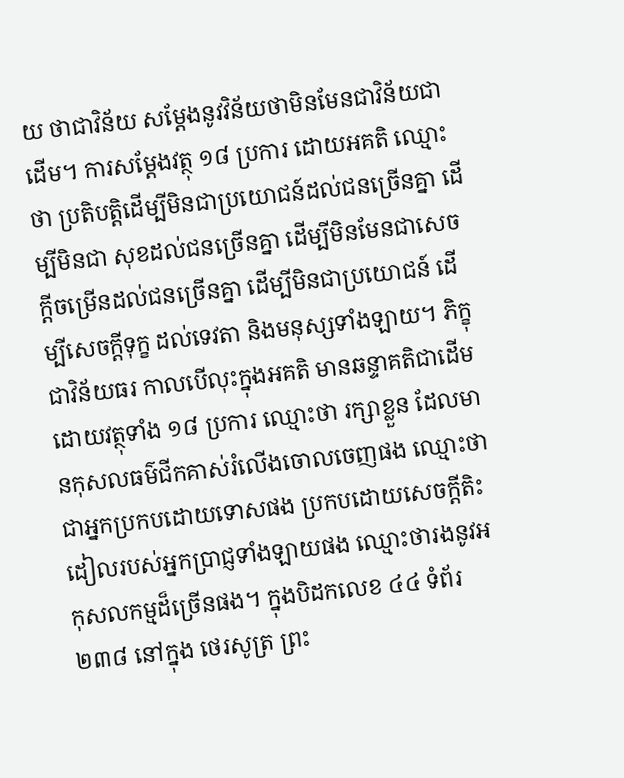យ ថាជាវិន័យ សម្តែងនូវវិន័យថាមិនមែនជាវិន័យជាដើម។ ការសម្តែងវត្ថុ ១៨ ប្រការ ដោយអគតិ ឈ្មោះថា ប្រតិបត្តិដើម្បីមិនជាប្រយោជន៍ដល់ជនច្រើនគ្នា ដើម្បីមិនជា សុខដល់ជនច្រើនគ្នា ដើម្បីមិនមែនជាសេចក្តីចម្រើនដល់ជនច្រើនគ្នា ដើម្បីមិនជាប្រយោជន៍ ដើម្បីសេចក្តីទុក្ខ ដល់ទេវតា និងមនុស្សទាំងឡាយ។ ភិក្ខុជាវិន័យធរ កាលបើលុះក្នុងអគតិ មានឆន្ទាគតិជាដើម ដោយវត្ថុទាំង ១៨ ប្រការ ឈ្មោះថា រក្សាខ្លួន ដែលមានកុសលធម៌ជីកគាស់រំលើងចោលចេញផង ឈ្មោះថា ជាអ្នកប្រកបដោយទោសផង ប្រកបដោយសេចក្តីតិះដៀលរបស់អ្នកប្រាជ្ញទាំងឡាយផង ឈ្មោះថារងនូវអកុសលកម្មដ៏ច្រើនផង។ ក្នុងបិដកលេខ ៤៤ ទំព័រ ២៣៨ នៅក្នុង ថេរសូត្រ ព្រះ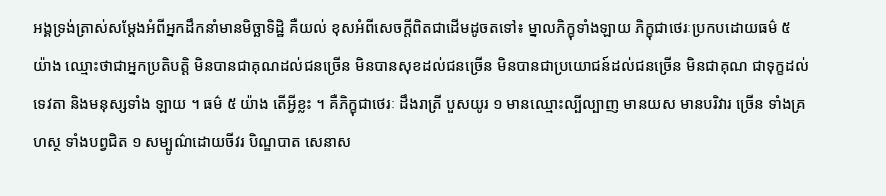អង្គទ្រង់ត្រាស់សម្តែងអំពីអ្នកដឹកនាំមានមិច្ឆាទិដ្ឋិ គឺយល់ ខុសអំពីសេចក្តីពិតជាដើមដូចតទៅ៖ ម្នាលភិក្ខុទាំងឡាយ ភិក្ខុជាថេរៈប្រកបដោយធម៌ ៥ យ៉ាង ឈ្មោះថាជាអ្នកប្រតិបត្តិ មិនបានជាគុណដល់ជនច្រើន មិនបានសុខដល់ជនច្រើន មិនបានជាប្រយោជន៍ដល់ជនច្រើន មិនជាគុណ ជាទុក្ខដល់ទេវតា និងមនុស្សទាំង ឡាយ ។ ធម៌ ៥ យ៉ាង តើអ្វីខ្លះ ។ គឺភិក្ខុជាថេរៈ ដឹងរាត្រី បួសយូរ ១ មានឈ្មោះល្បីល្បាញ មានយស មានបរិវារ ច្រើន ទាំងគ្រហស្ថ ទាំងបព្វជិត ១ សម្បូណ៌ដោយចីវរ បិណ្ឌបាត សេនាស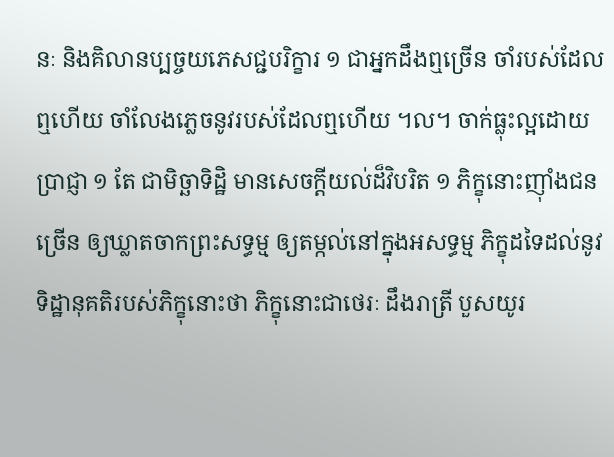នៈ និងគិលានប្បច្ចយភេសជ្ជបរិក្ខារ ១ ជាអ្នកដឹងឮច្រើន ចាំរបស់ដែលឮហើយ ចាំលែងភ្លេចនូវរបស់ដែលឮហើយ ។ល។ ចាក់ធ្លុះល្អដោយប្រាជ្ញា ១ តែ ជាមិច្ឆាទិដ្ឋិ មានសេចក្តីយល់ដ៏វិបរិត ១ ភិក្ខុនោះញ៉ាំងជនច្រើន ឲ្យឃ្លាតចាកព្រះសទ្ធម្ម ឲ្យតម្កល់នៅក្នុងអសទ្ធម្ម ភិក្ខុដទៃដល់នូវទិដ្ឋានុគតិរបស់ភិក្ខុនោះថា ភិក្ខុនោះជាថេរៈ ដឹងរាត្រី បួសយូរ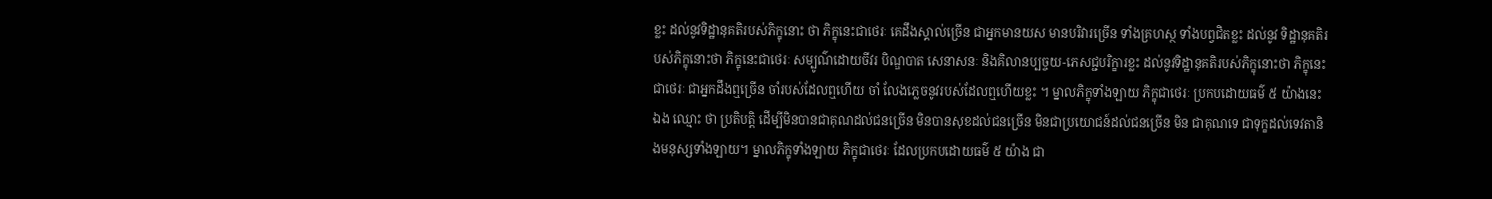ខ្លះ ដល់នូវទិដ្ឋានុគតិរបស់ភិក្ខុនោះ ថា ភិក្ខុនេះជាថេរៈ គេដឹងស្គាល់ច្រើន ជាអ្នកមានយស មានបរិវារច្រើន ទាំងគ្រហស្ថ ទាំងបព្វជិតខ្លះ ដល់នូវ ទិដ្ឋានុគតិរបស់ភិក្ខុនោះថា ភិក្ខុនេះជាថេរៈ សម្បូណ៌ដោយចីវរ បិណ្ឌបាត សេនាសនៈ និងគិលានប្បច្ចយ-ភេសជ្ជបរិក្ខារខ្លះ ដល់នូវទិដ្ឋានុគតិរបស់ភិក្ខុនោះថា ភិក្ខុនេះជាថេរៈ ជាអ្នកដឹងឮច្រើន ចាំរបស់ដែលឮហើយ ចាំ លែងភ្លេចនូវរបស់ដែលឮហើយខ្លះ ។ ម្នាលភិក្ខុទាំងឡាយ ភិក្ខុជាថេរៈ ប្រកបដោយធម៌ ៥ យ៉ាងនេះឯង ឈ្មោះ ថា ប្រតិបត្តិ ដើម្បីមិនបានជាគុណដល់ជនច្រើន មិនបានសុខដល់ជនច្រើន មិនជាប្រយោជន៍ដល់ជនច្រើន មិន ជាគុណទេ ជាទុក្ខដល់ទេវតានិងមនុស្សទាំងឡាយ។ ម្នាលភិក្ខុទាំងឡាយ ភិក្ខុជាថេរៈ ដែលប្រកបដោយធម៌ ៥ យ៉ាង ជា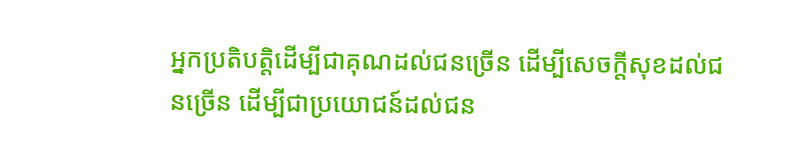អ្នកប្រតិបត្តិដើម្បីជាគុណដល់ជនច្រើន ដើម្បីសេចក្តីសុខដល់ជនច្រើន ដើម្បីជាប្រយោជន៍ដល់ជន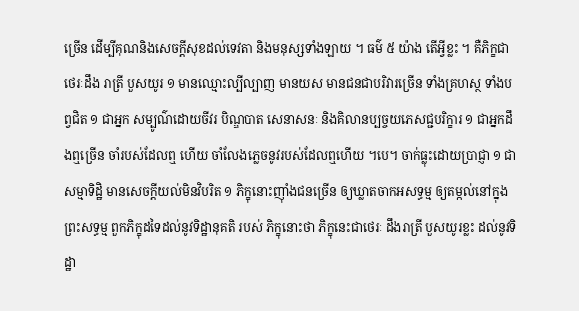ច្រើន ដើម្បីគុណនិងសេចក្តីសុខដល់ទេវតា និងមនុស្សទាំងឡាយ ។ ធម៌ ៥ យ៉ាង តើអ្វីខ្លះ ។ គឺភិក្ខជាថេរៈដឹង រាត្រី បួសយូរ ១ មានឈ្មោះល្បីល្បាញ មានយស មានជនជាបរិវារច្រើន ទាំងគ្រហស្ថ ទាំងបព្វជិត ១ ជាអ្នក សម្បូណ៌ដោយចីវរ បិណ្ឌបាត សេនាសនៈ និងគិលានប្បច្ចយភេសជ្ជបរិក្ខារ ១ ជាអ្នកដឹងឮច្រើន ចាំរបស់ដែលឮ ហើយ ចាំលែងភ្លេចនូវរបស់ដែលឮហើយ ។បេ។ ចាក់ធ្លុះដោយប្រាជ្ញា ១ ជាសម្មាទិដ្ឋិ មានសេចក្តីយល់មិនវិបរិត ១ ភិក្ខុនោះញ៉ាំងជនច្រើន ឲ្យឃ្លាតចាកអសទ្ធម្ម ឲ្យតម្កល់នៅក្នុងព្រះសទ្ធម្ម ពួកភិក្ខុដទៃដល់នូវទិដ្ឋានុគតិ របស់ ភិក្ខុនោះថា ភិក្ខុនេះជាថេរៈ ដឹងរាត្រី បួសយូរខ្លះ ដល់នូវទិដ្ឋា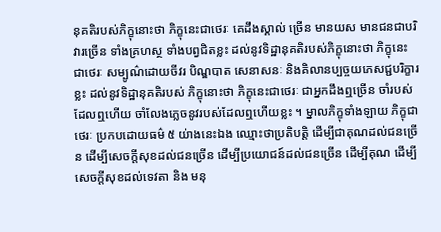នុគតិរបស់ភិក្ខុនោះថា ភិក្ខុនេះជាថេរៈ គេដឹងស្គាល់ ច្រើន មានយស មានជនជាបរិវារច្រើន ទាំងគ្រហស្ថ ទាំងបព្វជិតខ្លះ ដល់នូវទិដ្ឋានុគតិរបស់ភិក្ខុនោះថា ភិក្ខុនេះ ជាថេរៈ សម្បូណ៌ដោយចីវរ បិណ្ឌបាត សេនាសនៈ និងគិលានប្បច្ចយភេសជ្ជបរិក្ខារខ្លះ ដល់នូវទិដ្ឋានុគតិរបស់ ភិក្ខុនោះថា ភិក្ខុនេះជាថេរៈ ជាអ្នកដឹងឮច្រើន ចាំរបស់ដែលឮហើយ ចាំលែងភ្លេចនូវរបស់ដែលឮហើយខ្លះ ។ ម្នាលភិក្ខុទាំងឡាយ ភិក្ខុជាថេរៈ ប្រកបដោយធម៌ ៥ យ់ាងនេះឯង ឈ្មោះថាប្រតិបត្តិ ដើម្បីជាគុណដល់ជនច្រើន ដើម្បីសេចក្តីសុខដល់ជនច្រើន ដើម្បីប្រយោជន៍ដល់ជនច្រើន ដើម្បីគុណ ដើម្បីសេចក្តីសុខដល់ទេវតា និង មនុ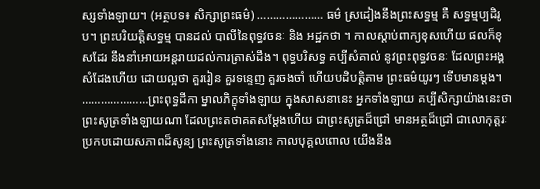ស្សទាំងឡាយ។ (អត្ថបទ៖ សិក្សាព្រះធម៌) ………………… ធម៌ ស្រដៀងនឹងព្រះសទ្ធម្ម គឺ សទ្ធម្មប្បដិរូប។ ព្រះបរិយត្តិសទ្ធម្ម បានដល់ បាលីនៃពុទ្ធវចនៈ និង អដ្ឋកថា ។ កាលស្តាប់ពាក្យខុសហើយ ផលក៏ខុសដែរ នឹងនាំអោយអន្តរាយដល់ការត្រាស់ដឹង។ ពុទ្ធបរិសទ្ធ គប្បីសំគាល់ នូវព្រះពុទ្ធវចនៈ ដែលព្រះអង្គសំដែងហើយ ដោយល្អថា គួររៀន គួរទន្ទេញ គួរចងចាំ ហើយបដិបត្តិតាម ព្រះធម៌យូរៗ ទើបមានម្តង។ …………………ព្រះពុទ្ធដីកា ម្នាលភិក្ខុទាំងឡាយ ក្នុងសាសនានេះ អ្នកទាំងឡាយ គប្បីសិក្សាយ៉ាងនេះថា ព្រះសូត្រទាំងឡាយណា ដែលព្រះតថាគតសម្តែងហេីយ ជាព្រះសូត្រដ៏ជ្រៅ មានអត្ថដ៏ជ្រៅ ជាលេាកុត្តរៈ ប្រកបដេាយសភាពដ៏សូន្យ ព្រះសូត្រទាំងនេាះ កាលបុគ្គលពេាល យេីងនឹង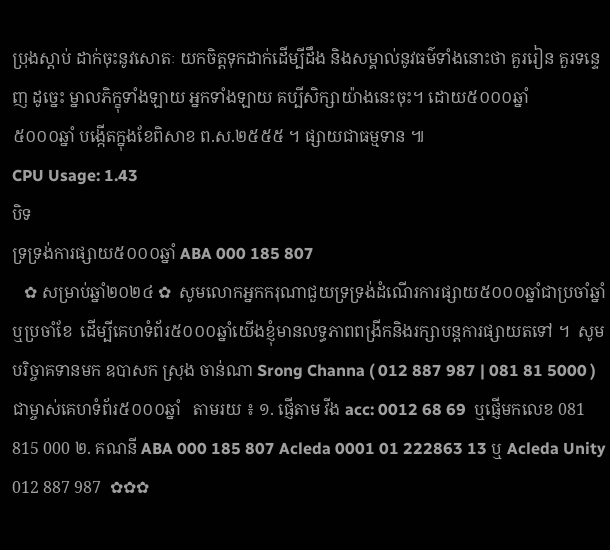ប្រុងស្តាប់ ដាក់ចុះនូវសេាតៈ យកចិត្តទុកដាក់ដេីម្បីដឹង និងសម្គាល់នូវធម៌ទាំងនេាះថា គួររៀន គួរទន្ទេញ ដូច្នេះ ម្នាលភិក្ខុទាំងឡាយ អ្នកទាំងឡាយ គប្បីសិក្សាយ៉ាងនេះចុះ។ ដោយ៥០០០ឆ្នាំ
៥០០០ឆ្នាំ បង្កើតក្នុងខែពិសាខ ព.ស.២៥៥៥ ។ ផ្សាយជាធម្មទាន ៕
CPU Usage: 1.43
បិទ
ទ្រទ្រង់ការផ្សាយ៥០០០ឆ្នាំ ABA 000 185 807
   ✿ សម្រាប់ឆ្នាំ២០២៤ ✿  សូមលោកអ្នកករុណាជួយទ្រទ្រង់ដំណើរការផ្សាយ៥០០០ឆ្នាំជាប្រចាំឆ្នាំ ឬប្រចាំខែ  ដើម្បីគេហទំព័រ៥០០០ឆ្នាំយើងខ្ញុំមានលទ្ធភាពពង្រីកនិងរក្សាបន្តការផ្សាយតទៅ ។  សូមបរិច្ចាគទានមក ឧបាសក ស្រុង ចាន់ណា Srong Channa ( 012 887 987 | 081 81 5000 )  ជាម្ចាស់គេហទំព័រ៥០០០ឆ្នាំ   តាមរយ ៖ ១. ផ្ញើតាម វីង acc: 0012 68 69  ឬផ្ញើមកលេខ 081 815 000 ២. គណនី ABA 000 185 807 Acleda 0001 01 222863 13 ឬ Acleda Unity 012 887 987  ✿✿✿